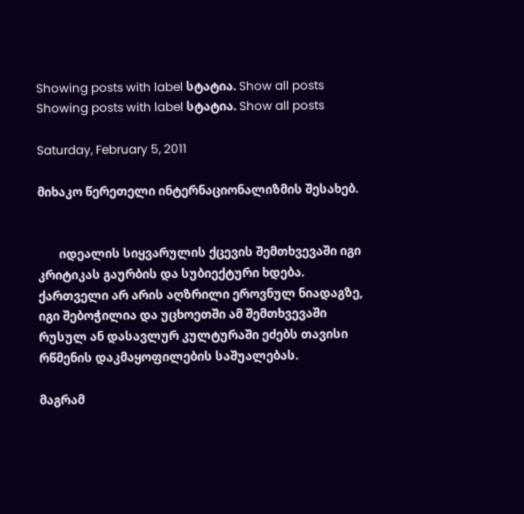Showing posts with label სტატია. Show all posts
Showing posts with label სტატია. Show all posts

Saturday, February 5, 2011

მიხაკო წერეთელი ინტერნაციონალიზმის შესახებ.


       იდეალის სიყვარულის ქცევის შემთხვევაში იგი კრიტიკას გაურბის და სუბიექტური ხდება. ქართველი არ არის აღზრილი ეროვნულ ნიადაგზე, იგი შებოჭილია და უცხოეთში ამ შემთხვევაში რუსულ ან დასავლურ კულტურაში ეძებს თავისი რწმენის დაკმაყოფილების საშუალებას.

მაგრამ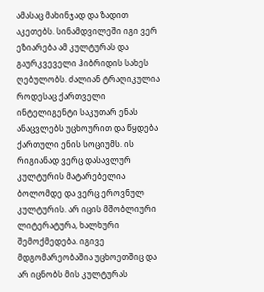ამასაც მახინჯად და ზადით აკეთებს. სინამდვილეში იგი ვერ ეზიარება ამ კულტურას და გაურკვეველი ჰიბრიდის სახეს ღებულობს. ძალიან ტრაღიკულია როდესაც ქართველი ინტელიგენტი საკუთარ ენას ანაცვლებს უცხოურით და წყდება ქართული ენის სოციუმს. ის რიგიანად ვერც დასავლურ კულტურის მატარებელია ბოლომდე და ვერც ეროვნულ კულტურის. არ იცის მშობლიური ლიტერატურა, ხალხური შემოქმედება. იგივე მდგომარეობაშია უცხოეთშიც და არ იცნობს მის კულტურას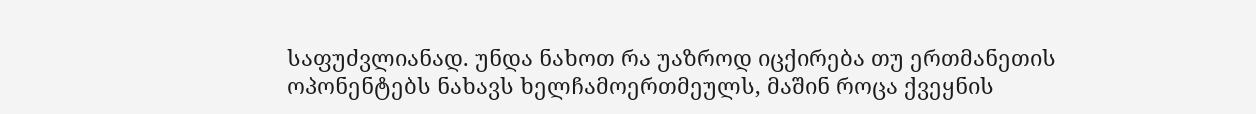საფუძვლიანად. უნდა ნახოთ რა უაზროდ იცქირება თუ ერთმანეთის ოპონენტებს ნახავს ხელჩამოერთმეულს, მაშინ როცა ქვეყნის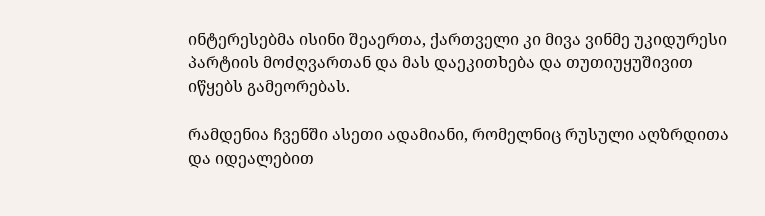ინტერესებმა ისინი შეაერთა, ქართველი კი მივა ვინმე უკიდურესი პარტიის მოძღვართან და მას დაეკითხება და თუთიუყუშივით იწყებს გამეორებას.

რამდენია ჩვენში ასეთი ადამიანი, რომელნიც რუსული აღზრდითა და იდეალებით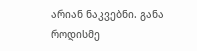არიან ნაკვებნი. განა როდისმე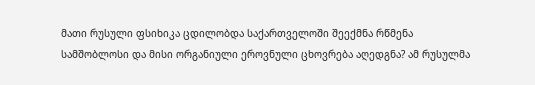მათი რუსული ფსიხიკა ცდილობდა საქართველოში შეექმნა რწმენა სამშობლოსი და მისი ორგანიული ეროვნული ცხოვრება აღედგნა? ამ რუსულმა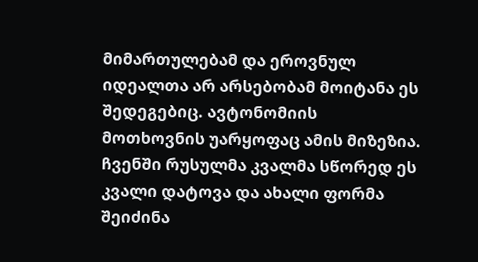მიმართულებამ და ეროვნულ იდეალთა არ არსებობამ მოიტანა ეს შედეგებიც. ავტონომიის მოთხოვნის უარყოფაც ამის მიზეზია. ჩვენში რუსულმა კვალმა სწორედ ეს კვალი დატოვა და ახალი ფორმა შეიძინა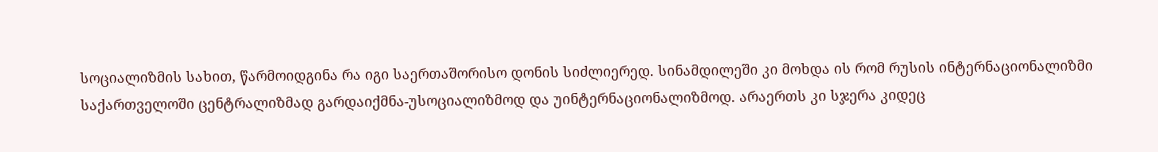სოციალიზმის სახით, წარმოიდგინა რა იგი საერთაშორისო დონის სიძლიერედ. სინამდილეში კი მოხდა ის რომ რუსის ინტერნაციონალიზმი საქართველოში ცენტრალიზმად გარდაიქმნა-უსოციალიზმოდ და უინტერნაციონალიზმოდ. არაერთს კი სჯერა კიდეც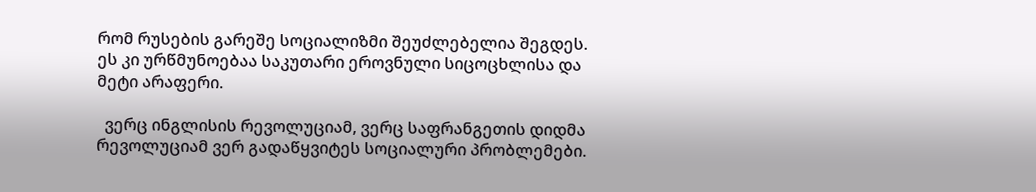რომ რუსების გარეშე სოციალიზმი შეუძლებელია შეგდეს. ეს კი ურწმუნოებაა საკუთარი ეროვნული სიცოცხლისა და მეტი არაფერი.

  ვერც ინგლისის რევოლუციამ, ვერც საფრანგეთის დიდმა რევოლუციამ ვერ გადაწყვიტეს სოციალური პრობლემები.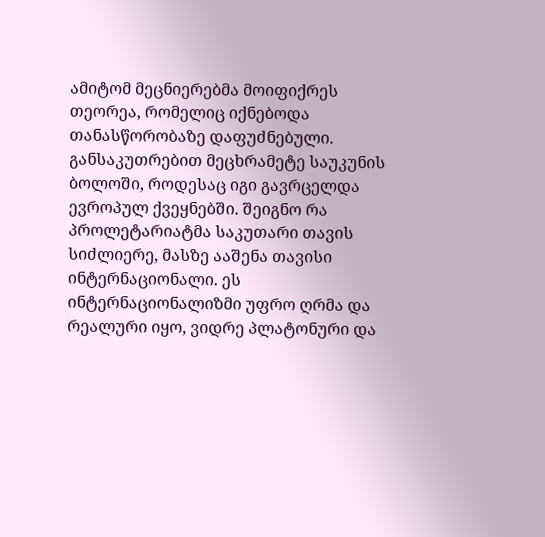ამიტომ მეცნიერებმა მოიფიქრეს თეორეა, რომელიც იქნებოდა თანასწორობაზე დაფუძნებული. განსაკუთრებით მეცხრამეტე საუკუნის ბოლოში, როდესაც იგი გავრცელდა ევროპულ ქვეყნებში. შეიგნო რა პროლეტარიატმა საკუთარი თავის სიძლიერე, მასზე ააშენა თავისი ინტერნაციონალი. ეს ინტერნაციონალიზმი უფრო ღრმა და რეალური იყო, ვიდრე პლატონური და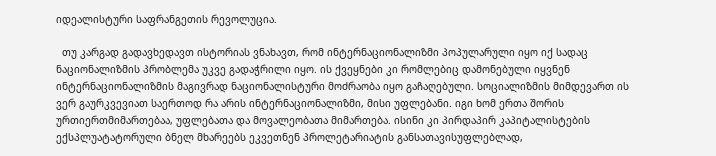იდეალისტური საფრანგეთის რევოლუცია.

  თუ კარგად გადავხედავთ ისტორიას ვნახავთ, რომ ინტერნაციონალიზმი პოპულარული იყო იქ სადაც ნაციონალიზმის პრობლემა უკვე გადაჭრილი იყო. ის ქვეყნები კი რომლებიც დამონებული იყვნენ ინტერნაციონალიზმის მაგივრად ნაციონალისტური მოძრაობა იყო გაჩაღებული. სოციალიზმის მიმდევართ ის ვერ გაურკვევიათ საერთოდ რა არის ინტერნაციონალიზმი, მისი უფლებანი. იგი ხომ ერთა შორის ურთიერთმიმართებაა, უფლებათა და მოვალეობათა მიმართება. ისინი კი პირდაპირ კაპიტალისტების ექსპლუატატორული ბნელ მხარეებს ეკვეთნენ პროლეტარიატის განსათავისუფლებლად,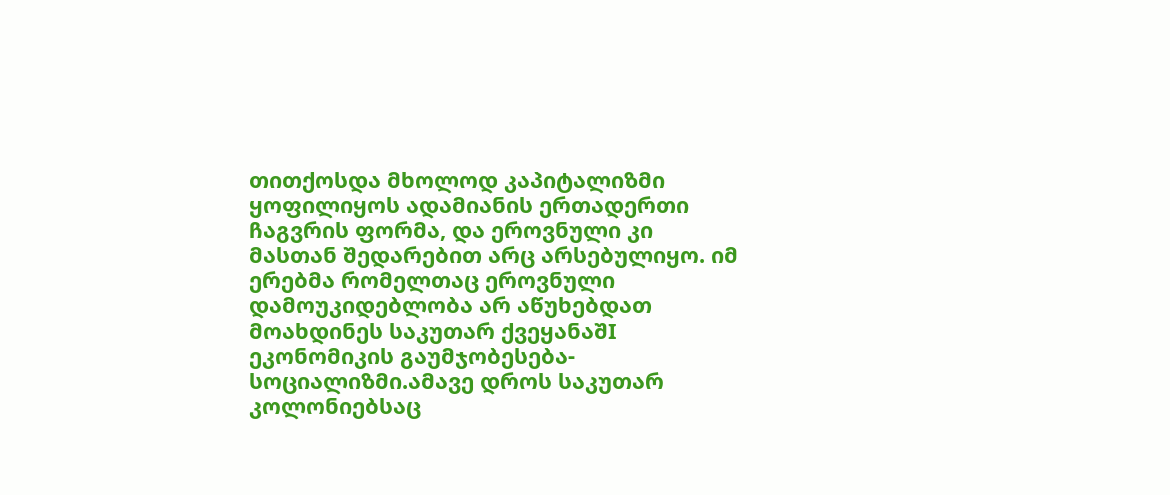თითქოსდა მხოლოდ კაპიტალიზმი ყოფილიყოს ადამიანის ერთადერთი ჩაგვრის ფორმა, და ეროვნული კი მასთან შედარებით არც არსებულიყო. იმ ერებმა რომელთაც ეროვნული დამოუკიდებლობა არ აწუხებდათ მოახდინეს საკუთარ ქვეყანაშI ეკონომიკის გაუმჯობესება-სოციალიზმი.ამავე დროს საკუთარ კოლონიებსაც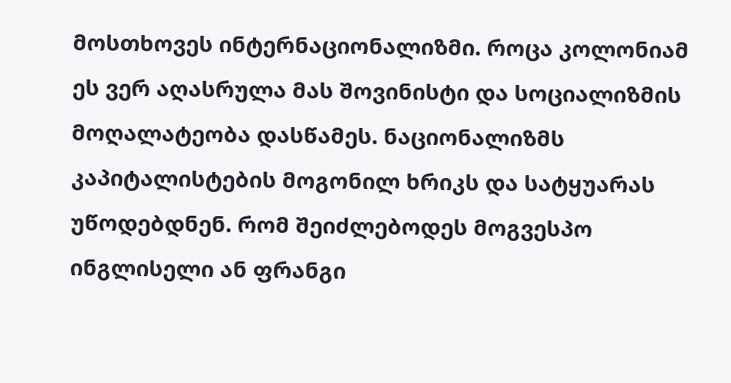მოსთხოვეს ინტერნაციონალიზმი. როცა კოლონიამ ეს ვერ აღასრულა მას შოვინისტი და სოციალიზმის მოღალატეობა დასწამეს. ნაციონალიზმს კაპიტალისტების მოგონილ ხრიკს და სატყუარას უწოდებდნენ. რომ შეიძლებოდეს მოგვესპო ინგლისელი ან ფრანგი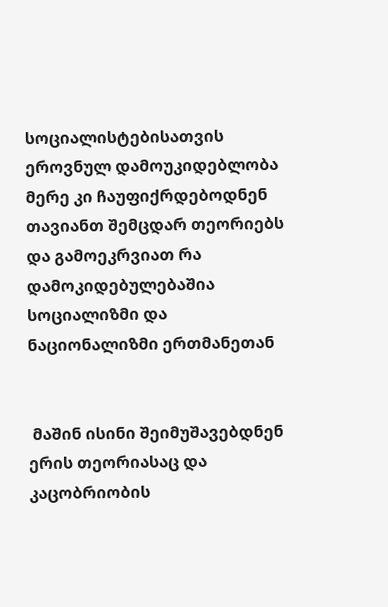სოციალისტებისათვის ეროვნულ დამოუკიდებლობა მერე კი ჩაუფიქრდებოდნენ თავიანთ შემცდარ თეორიებს და გამოეკრვიათ რა დამოკიდებულებაშია სოციალიზმი და ნაციონალიზმი ერთმანეთან


 მაშინ ისინი შეიმუშავებდნენ ერის თეორიასაც და კაცობრიობის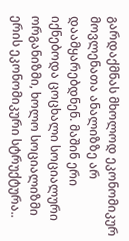გარდაქმნას მხოლოდ ეკონომიკურ მოვლენათა ანალიზზე არ დაამყარებდნენ. მაშინ ერი იქნებოდა ცოცხალი სოციალური ორგანიზმი, ხოლო სოციალიზმი ერის ეკონომიკური სტრუქტურა..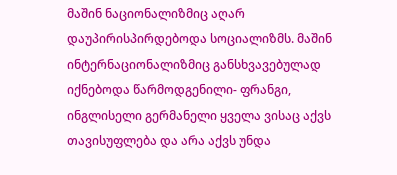მაშინ ნაციონალიზმიც აღარ დაუპირისპირდებოდა სოციალიზმს. მაშინ ინტერნაციონალიზმიც განსხვავებულად იქნებოდა წარმოდგენილი- ფრანგი, ინგლისელი გერმანელი ყველა ვისაც აქვს თავისუფლება და არა აქვს უნდა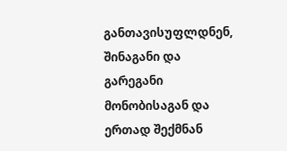განთავისუფლდნენ, შინაგანი და გარეგანი მონობისაგან და ერთად შექმნან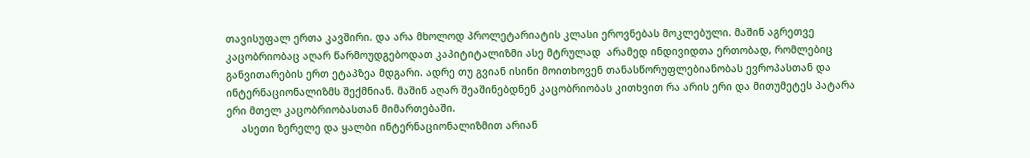თავისუფალ ერთა კავშირი. და არა მხოლოდ პროლეტარიატის კლასი ეროვნებას მოკლებული. მაშინ აგრეთვე კაცობრიობაც აღარ წარმოუდგებოდათ კაპიტიტალიზმი ასე მტრულად  არამედ ინდივიდთა ერთობად, რომლებიც განვითარების ერთ ეტაპზეა მდგარი. ადრე თუ გვიან ისინი მოითხოვენ თანასწორუფლებიანობას ევროპასთან და ინტერნაციონალიზმს შექმნიან. მაშინ აღარ შეაშინებდნენ კაცობრიობას კითხვით რა არის ერი და მითუმეტეს პატარა ერი მთელ კაცობრიობასთან მიმართებაში.
     ასეთი ზერელე და ყალბი ინტერნაციონალიზმით არიან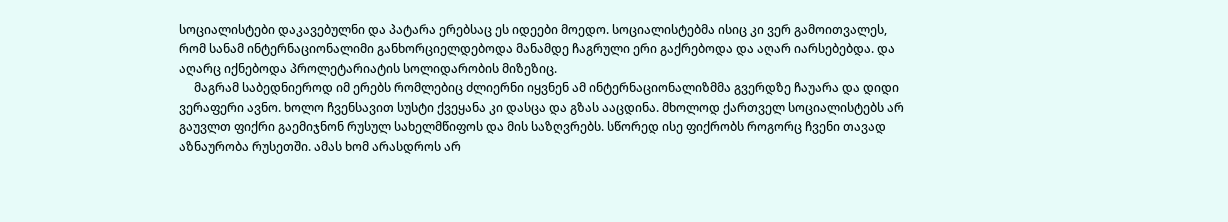სოციალისტები დაკავებულნი და პატარა ერებსაც ეს იდეები მოედო. სოციალისტებმა ისიც კი ვერ გამოითვალეს, რომ სანამ ინტერნაციონალიმი განხორციელდებოდა მანამდე ჩაგრული ერი გაქრებოდა და აღარ იარსებებდა. და აღარც იქნებოდა პროლეტარიატის სოლიდარობის მიზეზიც.
     მაგრამ საბედნიეროდ იმ ერებს რომლებიც ძლიერნი იყვნენ ამ ინტერნაციონალიზმმა გვერდზე ჩაუარა და დიდი ვერაფერი ავნო. ხოლო ჩვენსავით სუსტი ქვეყანა კი დასცა და გზას ააცდინა. მხოლოდ ქართველ სოციალისტებს არ გაუვლთ ფიქრი გაემიჯნონ რუსულ სახელმწიფოს და მის საზღვრებს. სწორედ ისე ფიქრობს როგორც ჩვენი თავად აზნაურობა რუსეთში. ამას ხომ არასდროს არ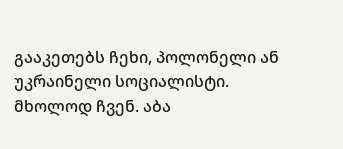გააკეთებს ჩეხი, პოლონელი ან უკრაინელი სოციალისტი. მხოლოდ ჩვენ. აბა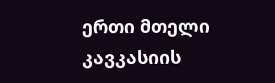ერთი მთელი კავკასიის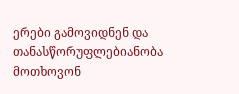ერები გამოვიდნენ და თანასწორუფლებიანობა მოთხოვონ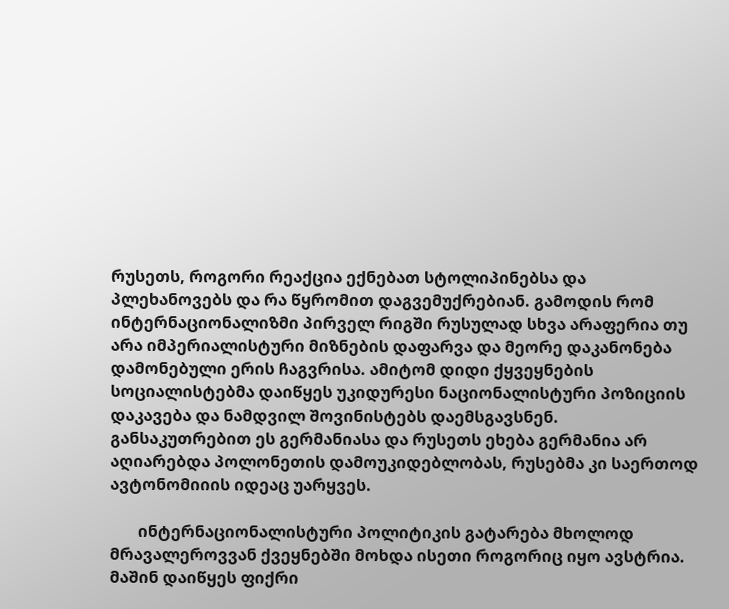რუსეთს, როგორი რეაქცია ექნებათ სტოლიპინებსა და პლეხანოვებს და რა წყრომით დაგვემუქრებიან. გამოდის რომ ინტერნაციონალიზმი პირველ რიგში რუსულად სხვა არაფერია თუ არა იმპერიალისტური მიზნების დაფარვა და მეორე დაკანონება დამონებული ერის ჩაგვრისა. ამიტომ დიდი ქყვეყნების სოციალისტებმა დაიწყეს უკიდურესი ნაციონალისტური პოზიციის დაკავება და ნამდვილ შოვინისტებს დაემსგავსნენ. განსაკუთრებით ეს გერმანიასა და რუსეთს ეხება გერმანია არ აღიარებდა პოლონეთის დამოუკიდებლობას, რუსებმა კი საერთოდ ავტონომიიის იდეაც უარყვეს.

       ინტერნაციონალისტური პოლიტიკის გატარება მხოლოდ მრავალეროვვან ქვეყნებში მოხდა ისეთი როგორიც იყო ავსტრია. მაშინ დაიწყეს ფიქრი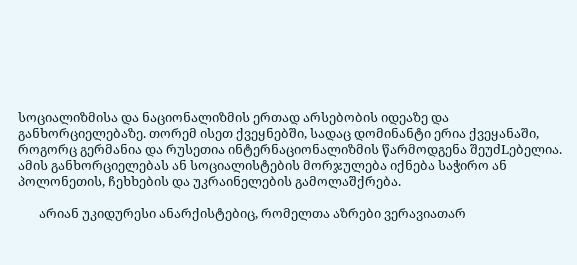სოციალიზმისა და ნაციონალიზმის ერთად არსებობის იდეაზე და განხორციელებაზე. თორემ ისეთ ქვეყნებში, სადაც დომინანტი ერია ქვეყანაში, როგორც გერმანია და რუსეთია ინტერნაციონალიზმის წარმოდგენა შეუძLებელია. ამის განხორციელებას ან სოციალისტების მორჯულება იქნება საჭირო ან პოლონეთის, ჩეხხების და უკრაინელების გამოლაშქრება.

       არიან უკიდურესი ანარქისტებიც, რომელთა აზრები ვერავიათარ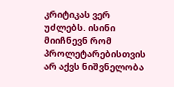კრიტიკას ვერ უძლებს. ისინი მიიჩნევნ რომ პროლეტარებისთვის არ აქვს ნიშვნელობა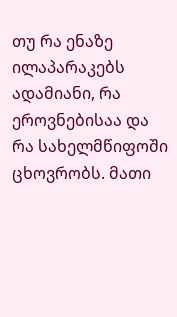თუ რა ენაზე ილაპარაკებს ადამიანი, რა ეროვნებისაა და რა სახელმწიფოში ცხოვრობს. მათი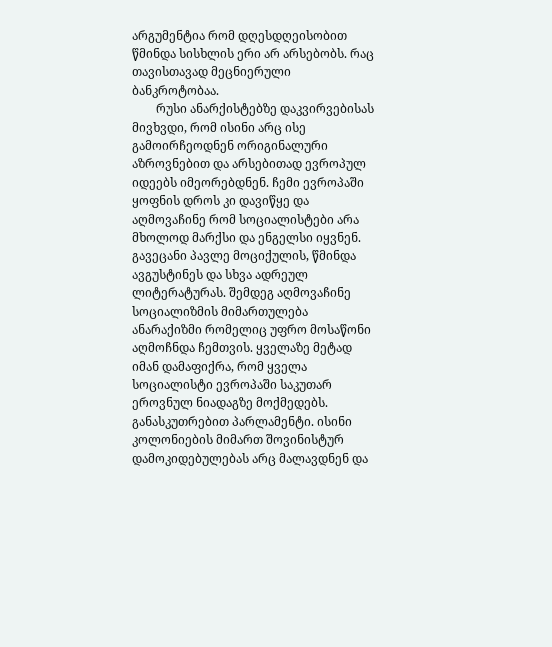არგუმენტია რომ დღესდღეისობით წმინდა სისხლის ერი არ არსებობს. რაც თავისთავად მეცნიერული ბანკროტობაა.
        რუსი ანარქისტებზე დაკვირვებისას მივხვდი, რომ ისინი არც ისე გამოირჩეოდნენ ორიგინალური აზროვნებით და არსებითად ევროპულ იდეებს იმეორებდნენ. ჩემი ევროპაში ყოფნის დროს კი დავიწყე და აღმოვაჩინე რომ სოციალისტები არა მხოლოდ მარქსი და ენგელსი იყვნენ. გავეცანი პავლე მოციქულის, წმინდა ავგუსტინეს და სხვა ადრეულ ლიტერატურას. შემდეგ აღმოვაჩინე სოციალიზმის მიმართულება ანარაქიზმი რომელიც უფრო მოსაწონი აღმოჩნდა ჩემთვის. ყველაზე მეტად იმან დამაფიქრა, რომ ყველა სოციალისტი ევროპაში საკუთარ ეროვნულ ნიადაგზე მოქმედებს. განასკუთრებით პარლამენტი. ისინი კოლონიების მიმართ შოვინისტურ დამოკიდებულებას არც მალავდნენ და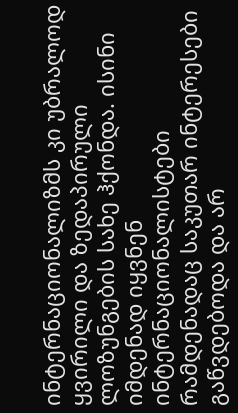ინტერნაციონალიზმს კი უბრალოდ ყვირილი და ზედაპირული ლოზუნგების სახე ჰქონდა. ისინი იმდენად იყვნენ ინტერნაციონალისტები რამდენადაც საკუთარ ინტერესები გაწვდებოდა და არ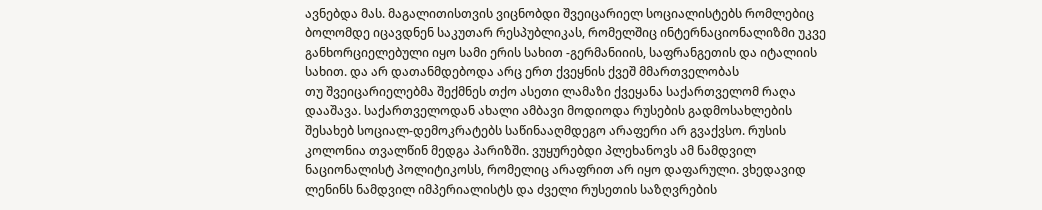ავნებდა მას. მაგალითისთვის ვიცნობდი შვეიცარიელ სოციალისტებს რომლებიც ბოლომდე იცავდნენ საკუთარ რესპუბლიკას, რომელშიც ინტერნაციონალიზმი უკვე განხორციელებული იყო სამი ერის სახით -გერმანიიის, საფრანგეთის და იტალიის სახით. და არ დათანმდებოდა არც ერთ ქვეყნის ქვეშ მმართველობას
თუ შვეიცარიელებმა შექმნეს თქო ასეთი ლამაზი ქვეყანა საქართველომ რაღა დააშავა. საქართველოდან ახალი ამბავი მოდიოდა რუსების გადმოსახლების შესახებ სოციალ-დემოკრატებს საწინააღმდეგო არაფერი არ გვაქვსო. რუსის კოლონია თვალწინ მედგა პარიზში. ვუყურებდი პლეხანოვს ამ ნამდვილ ნაციონალისტ პოლიტიკოსს, რომელიც არაფრით არ იყო დაფარული. ვხედავიდ ლენინს ნამდვილ იმპერიალისტს და ძველი რუსეთის საზღვრების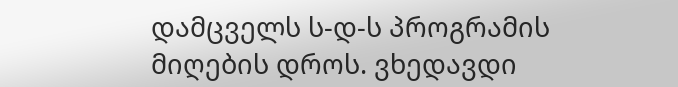დამცველს ს-დ-ს პროგრამის მიღების დროს. ვხედავდი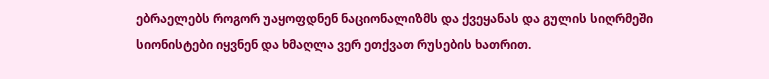ებრაელებს როგორ უაყოფდნენ ნაციონალიზმს და ქვეყანას და გულის სიღრმეში სიონისტები იყვნენ და ხმაღლა ვერ ეთქვათ რუსების ხათრით.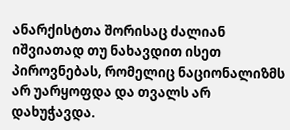ანარქისტთა შორისაც ძალიან იშვიათად თუ ნახავდით ისეთ პიროვნებას, რომელიც ნაციონალიზმს არ უარყოფდა და თვალს არ დახუჭავდა.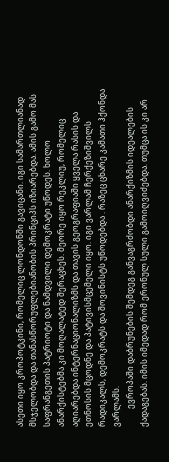ასეთი იყო კროპოტკინი, რომელიც ლონდონში გავიცანი. იგი სამართლიანად მსჯელობდა და თანასწორუფლებიანობის პრინციპს იზიარებდა. ამის გამო მას საფრანგეთის პატრიოტი და ნამდვილი დემოკრატი უწოდეს. ხოლო ანარქისტებმა კი მოღალატედ შერაცხეს. მეორე იყო რეკლიუ, რომელიც აღიარებდა ინტერნაციონალიზმს და თავის გეოგრაფიაში ყველა რასის და ეთნოსის მცოდნე და პატივისმცემელი იყო. იგი ვარლამ ჩერქეზიშვილს რადიკალს, დემოკრატს და შოვინისტს უწოდებდა . რაზეც ცხარე კამათი ჰქონდა ვარლამს.
         ევროპაში დაბრუნების შემდეგ განვაგრძობდი ანარქიზმის იდეალების ქადაგებას. იმის იმედად რომ ერონულ სული გამოიღვიძებდა. თუმცა ის კი არ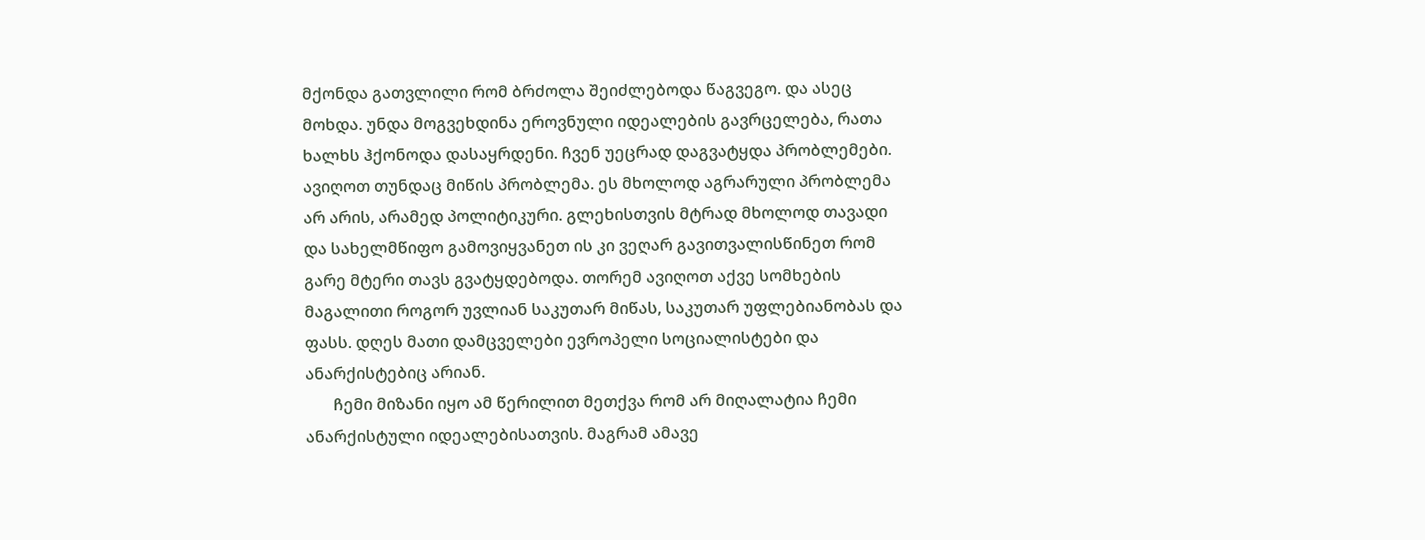მქონდა გათვლილი რომ ბრძოლა შეიძლებოდა წაგვეგო. და ასეც მოხდა. უნდა მოგვეხდინა ეროვნული იდეალების გავრცელება, რათა ხალხს ჰქონოდა დასაყრდენი. ჩვენ უეცრად დაგვატყდა პრობლემები. ავიღოთ თუნდაც მიწის პრობლემა. ეს მხოლოდ აგრარული პრობლემა არ არის, არამედ პოლიტიკური. გლეხისთვის მტრად მხოლოდ თავადი და სახელმწიფო გამოვიყვანეთ ის კი ვეღარ გავითვალისწინეთ რომ გარე მტერი თავს გვატყდებოდა. თორემ ავიღოთ აქვე სომხების მაგალითი როგორ უვლიან საკუთარ მიწას, საკუთარ უფლებიანობას და ფასს. დღეს მათი დამცველები ევროპელი სოციალისტები და ანარქისტებიც არიან.
       ჩემი მიზანი იყო ამ წერილით მეთქვა რომ არ მიღალატია ჩემი ანარქისტული იდეალებისათვის. მაგრამ ამავე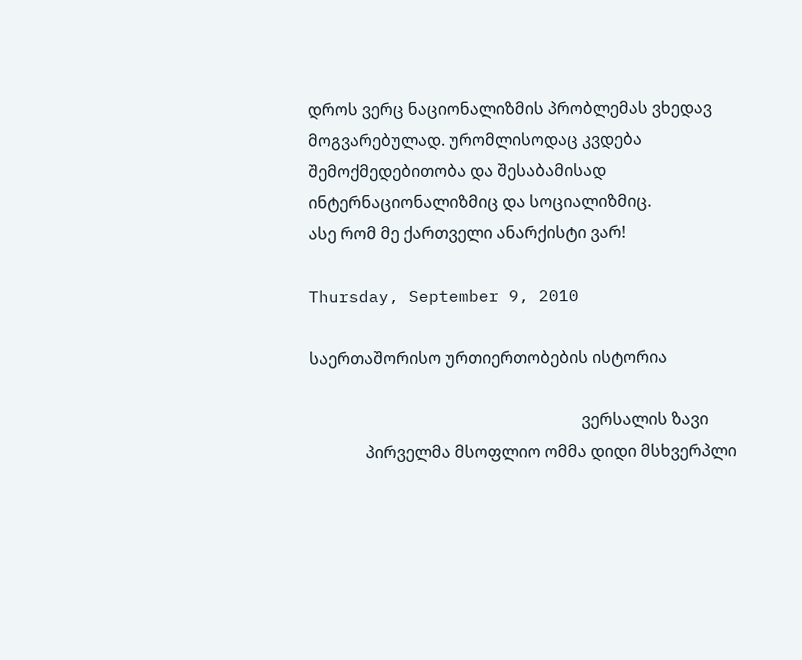დროს ვერც ნაციონალიზმის პრობლემას ვხედავ მოგვარებულად. ურომლისოდაც კვდება შემოქმედებითობა და შესაბამისად ინტერნაციონალიზმიც და სოციალიზმიც.
ასე რომ მე ქართველი ანარქისტი ვარ!

Thursday, September 9, 2010

საერთაშორისო ურთიერთობების ისტორია

                                                                    ვერსალის ზავი
              პირველმა მსოფლიო ომმა დიდი მსხვერპლი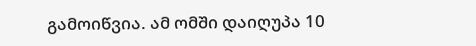გამოიწვია. ამ ომში დაიღუპა 10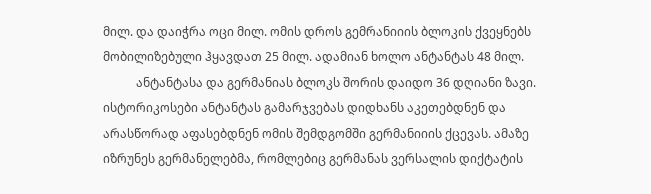მილ. და დაიჭრა ოცი მილ. ომის დროს გემრანიიის ბლოკის ქვეყნებს მობილიზებული ჰყავდათ 25 მილ. ადამიან ხოლო ანტანტას 48 მილ.
           ანტანტასა და გერმანიას ბლოკს შორის დაიდო 36 დღიანი ზავი. ისტორიკოსები ანტანტას გამარჯვებას დიდხანს აკეთებდნენ და არასწორად აფასებდნენ ომის შემდგომში გერმანიიის ქცევას. ამაზე იზრუნეს გერმანელებმა, რომლებიც გერმანას ვერსალის დიქტატის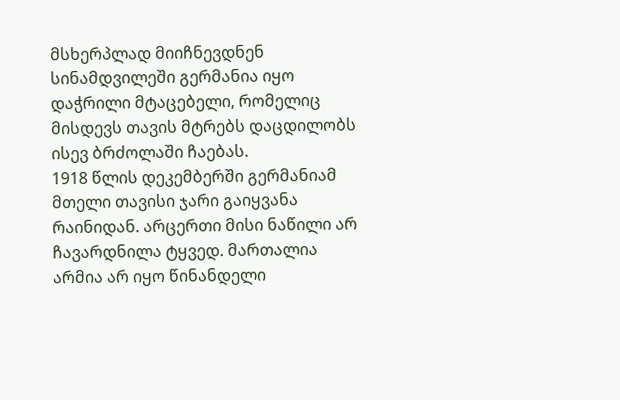მსხერპლად მიიჩნევდნენ სინამდვილეში გერმანია იყო დაჭრილი მტაცებელი, რომელიც მისდევს თავის მტრებს დაცდილობს ისევ ბრძოლაში ჩაებას.
1918 წლის დეკემბერში გერმანიამ მთელი თავისი ჯარი გაიყვანა რაინიდან. არცერთი მისი ნაწილი არ ჩავარდნილა ტყვედ. მართალია არმია არ იყო წინანდელი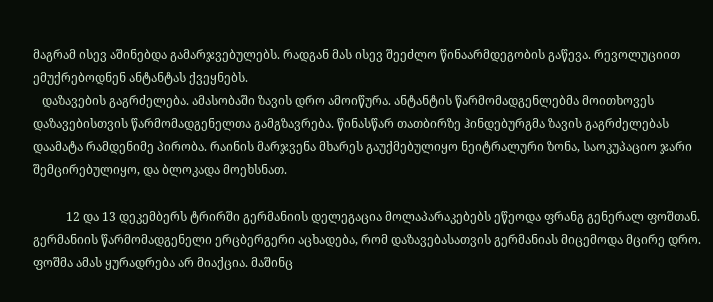მაგრამ ისევ აშინებდა გამარჯვებულებს. რადგან მას ისევ შეეძლო წინაარმდეგობის გაწევა. რევოლუციით ემუქრებოდნენ ანტანტას ქვეყნებს.
   დაზავების გაგრძელება. ამასობაში ზავის დრო ამოიწურა. ანტანტის წარმომადგენლებმა მოითხოვეს დაზავებისთვის წარმომადგენელთა გამგზავრება. წინასწარ თათბირზე ჰინდებურგმა ზავის გაგრძელებას დაამატა რამდენიმე პირობა. რაინის მარჯვენა მხარეს გაუქმებულიყო ნეიტრალური ზონა, საოკუპაციო ჯარი შემცირებულიყო, და ბლოკადა მოეხსნათ.

           12 და 13 დეკემბერს ტრირში გერმანიის დელეგაცია მოლაპარაკებებს ეწეოდა ფრანგ გენერალ ფოშთან. გერმანიის წარმომადგენელი ერცბერგერი აცხადება, რომ დაზავებასათვის გერმანიას მიცემოდა მცირე დრო. ფოშმა ამას ყურადრება არ მიაქცია. მაშინც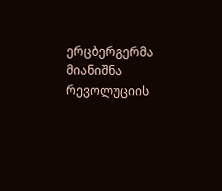ერცბერგერმა მიანიშნა რევოლუციის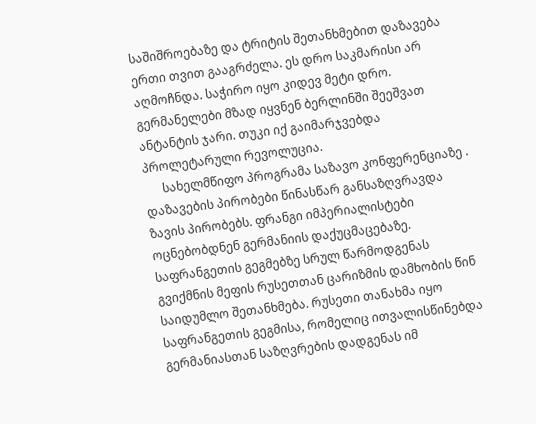საშიშროებაზე და ტრიტის შეთანხმებით დაზავება ერთი თვით გააგრძელა. ეს დრო საკმარისი არ აღმოჩნდა. საჭირო იყო კიდევ მეტი დრო. გერმანელები მზად იყვნენ ბერლინში შეეშვათ ანტანტის ჯარი. თუკი იქ გაიმარჯვებდა პროლეტარული რევოლუცია.
      სახელმწიფო პროგრამა საზავო კონფერენციაზე . დაზავების პირობები წინასწარ განსაზღვრავდა ზავის პირობებს. ფრანგი იმპერიალისტები ოცნებობდნენ გერმანიის დაქუცმაცებაზე. საფრანგეთის გეგმებზე სრულ წარმოდგენას გვიქმნის მეფის რუსეთთან ცარიზმის დამხობის წინ საიდუმლო შეთანხმება. რუსეთი თანახმა იყო საფრანგეთის გეგმისა, რომელიც ითვალისწინებდა გერმანიასთან საზღვრების დადგენას იმ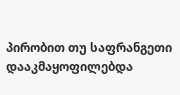პირობით თუ საფრანგეთი დააკმაყოფილებდა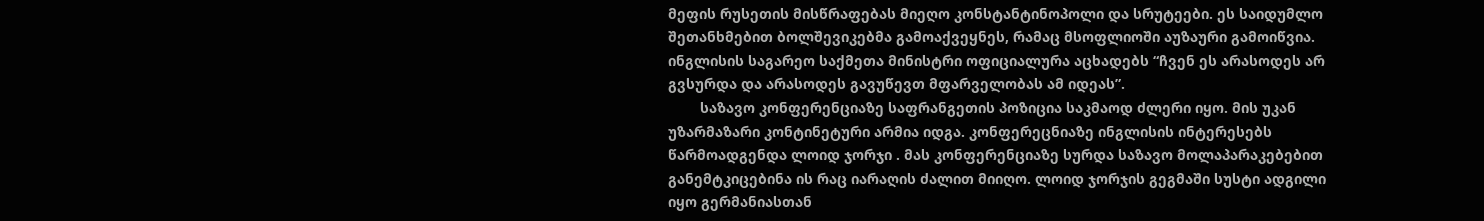მეფის რუსეთის მისწრაფებას მიეღო კონსტანტინოპოლი და სრუტეები. ეს საიდუმლო შეთანხმებით ბოლშევიკებმა გამოაქვეყნეს, რამაც მსოფლიოში აუზაური გამოიწვია. ინგლისის საგარეო საქმეთა მინისტრი ოფიციალურა აცხადებს “ჩვენ ეს არასოდეს არ გვსურდა და არასოდეს გავუწევთ მფარველობას ამ იდეას”.
        საზავო კონფერენციაზე საფრანგეთის პოზიცია საკმაოდ ძლერი იყო. მის უკან უზარმაზარი კონტინეტური არმია იდგა. კონფერეცნიაზე ინგლისის ინტერესებს წარმოადგენდა ლოიდ ჯორჯი . მას კონფერენციაზე სურდა საზავო მოლაპარაკებებით განემტკიცებინა ის რაც იარაღის ძალით მიიღო. ლოიდ ჯორჯის გეგმაში სუსტი ადგილი იყო გერმანიასთან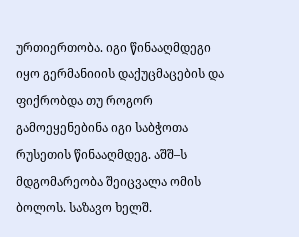ურთიერთობა. იგი წინააღმდეგი იყო გერმანიიის დაქუცმაცების და ფიქრობდა თუ როგორ გამოეყენებინა იგი საბჭოთა რუსეთის წინააღმდეგ. აშშ–ს მდგომარეობა შეიცვალა ომის ბოლოს. საზავო ხელშ.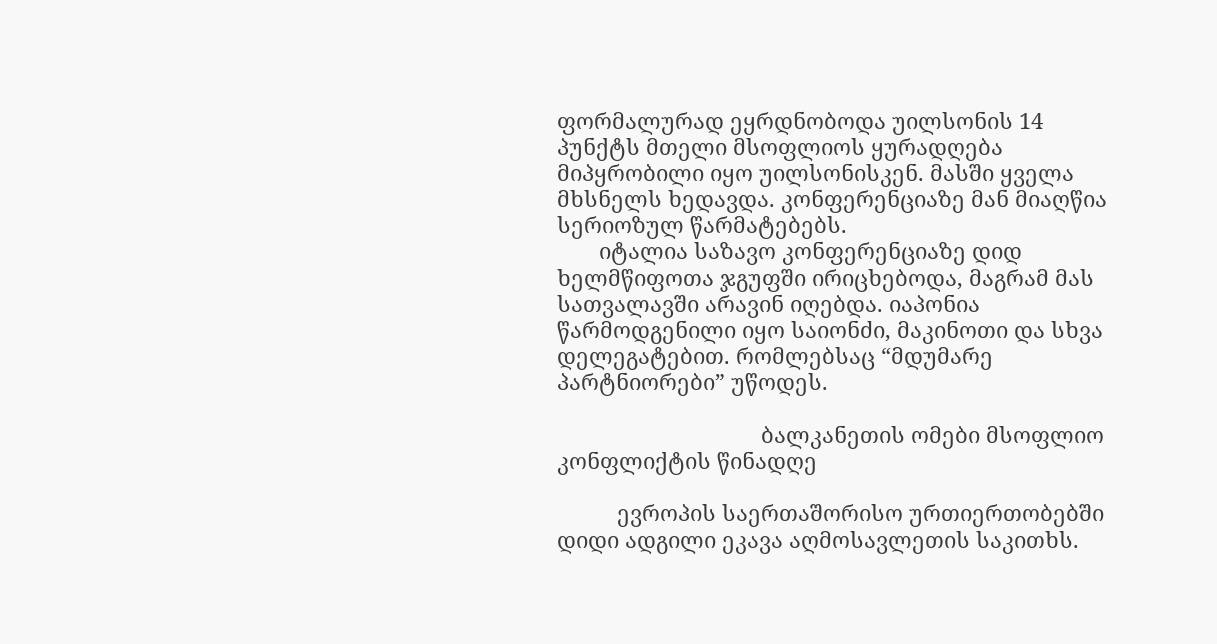ფორმალურად ეყრდნობოდა უილსონის 14 პუნქტს მთელი მსოფლიოს ყურადღება მიპყრობილი იყო უილსონისკენ. მასში ყველა მხსნელს ხედავდა. კონფერენციაზე მან მიაღწია სერიოზულ წარმატებებს.
       იტალია საზავო კონფერენციაზე დიდ ხელმწიფოთა ჯგუფში ირიცხებოდა, მაგრამ მას სათვალავში არავინ იღებდა. იაპონია წარმოდგენილი იყო საიონძი, მაკინოთი და სხვა დელეგატებით. რომლებსაც “მდუმარე პარტნიორები” უწოდეს.

                                  ბალკანეთის ომები მსოფლიო კონფლიქტის წინადღე

          ევროპის საერთაშორისო ურთიერთობებში დიდი ადგილი ეკავა აღმოსავლეთის საკითხს.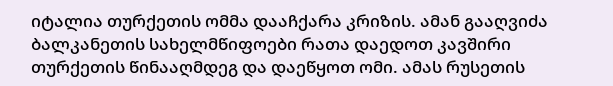იტალია თურქეთის ომმა დააჩქარა კრიზის. ამან გააღვიძა ბალკანეთის სახელმწიფოები რათა დაედოთ კავშირი თურქეთის წინააღმდეგ და დაეწყოთ ომი. ამას რუსეთის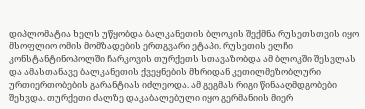დიპლომატია ხელს უწყობდა ბალკანეთის ბლოკის შექმნა რუსეთსთვის იყო მსოფლიო ომის მომზადების ერთგვარი ეტაპი. რუსეთის ელჩი კონსტანტინოპოლში ჩარკოვის თურქეთს სთავაზობდა ამ ბლოკში შესვლას და ამასთანავე ბალკანეთის ქვეყნების მხრიდან კეთილმეზობლური ურთიერთობების გარანტიას იძლეოდა. ამ გეგმას რიგი წინააღმდგობები შეხვდა. თურქეთი ძალზე დაკაბალებული იყო გერმანიის მიერ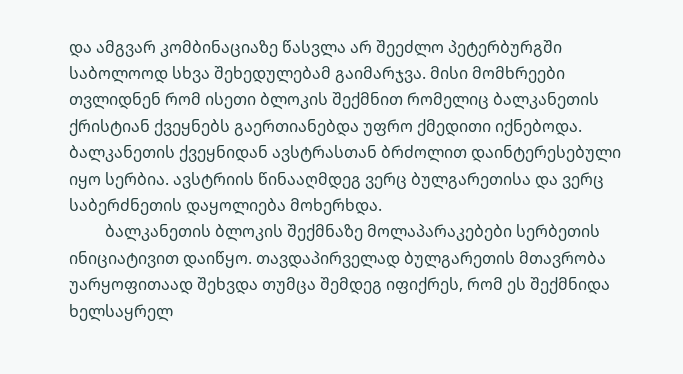და ამგვარ კომბინაციაზე წასვლა არ შეეძლო პეტერბურგში საბოლოოდ სხვა შეხედულებამ გაიმარჯვა. მისი მომხრეები თვლიდნენ რომ ისეთი ბლოკის შექმნით რომელიც ბალკანეთის ქრისტიან ქვეყნებს გაერთიანებდა უფრო ქმედითი იქნებოდა. ბალკანეთის ქვეყნიდან ავსტრასთან ბრძოლით დაინტერესებული იყო სერბია. ავსტრიის წინააღმდეგ ვერც ბულგარეთისა და ვერც საბერძნეთის დაყოლიება მოხერხდა.
         ბალკანეთის ბლოკის შექმნაზე მოლაპარაკებები სერბეთის ინიციატივით დაიწყო. თავდაპირველად ბულგარეთის მთავრობა უარყოფითაად შეხვდა თუმცა შემდეგ იფიქრეს, რომ ეს შექმნიდა ხელსაყრელ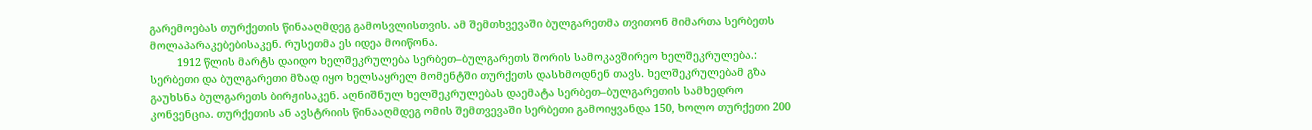გარემოებას თურქეთის წინააღმდეგ გამოსვლისთვის. ამ შემთხვევაში ბულგარეთმა თვითონ მიმართა სერბეთს მოლაპარაკებებისაკენ. რუსეთმა ეს იდეა მოიწონა.
         1912 წლის მარტს დაიდო ხელშეკრულება სერბეთ–ბულგარეთს შორის სამოკავშირეო ხელშეკრულება.: სერბეთი და ბულგარეთი მზად იყო ხელსაყრელ მომენტში თურქეთს დასხმოდნენ თავს. ხელშეკრულებამ გზა გაუხსნა ბულგარეთს ბირჟისაკენ. აღნიშნულ ხელშეკრულებას დაემატა სერბეთ–ბულგარეთის სამხედრო კონვენცია. თურქეთის ან ავსტრიის წინააღმდეგ ომის შემთვევაში სერბეთი გამოიყვანდა 150, ხოლო თურქეთი 200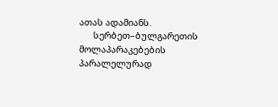ათას ადამიანს.
       სერბეთ–ბულგარეთის მოლაპარაკებების პარალელურად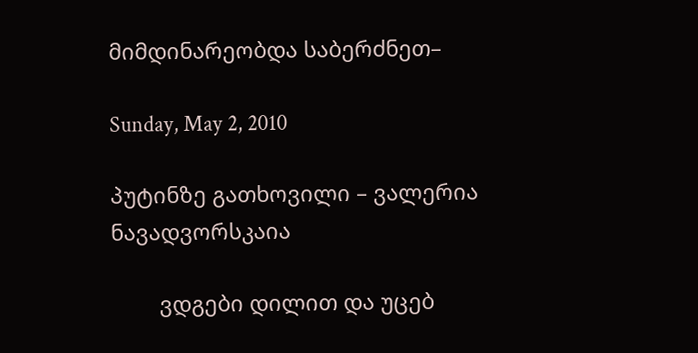მიმდინარეობდა საბერძნეთ–

Sunday, May 2, 2010

პუტინზე გათხოვილი – ვალერია ნავადვორსკაია

        ვდგები დილით და უცებ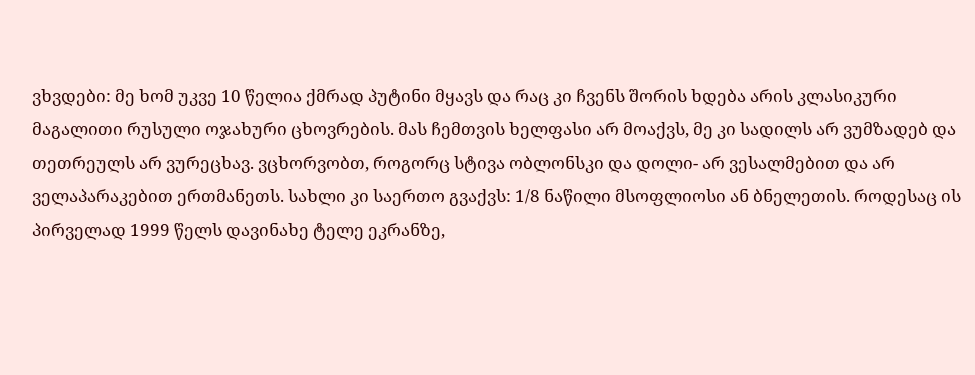ვხვდები: მე ხომ უკვე 10 წელია ქმრად პუტინი მყავს და რაც კი ჩვენს შორის ხდება არის კლასიკური მაგალითი რუსული ოჯახური ცხოვრების. მას ჩემთვის ხელფასი არ მოაქვს, მე კი სადილს არ ვუმზადებ და თეთრეულს არ ვურეცხავ. ვცხორვობთ, როგორც სტივა ობლონსკი და დოლი- არ ვესალმებით და არ ველაპარაკებით ერთმანეთს. სახლი კი საერთო გვაქვს: 1/8 ნაწილი მსოფლიოსი ან ბნელეთის. როდესაც ის პირველად 1999 წელს დავინახე ტელე ეკრანზე,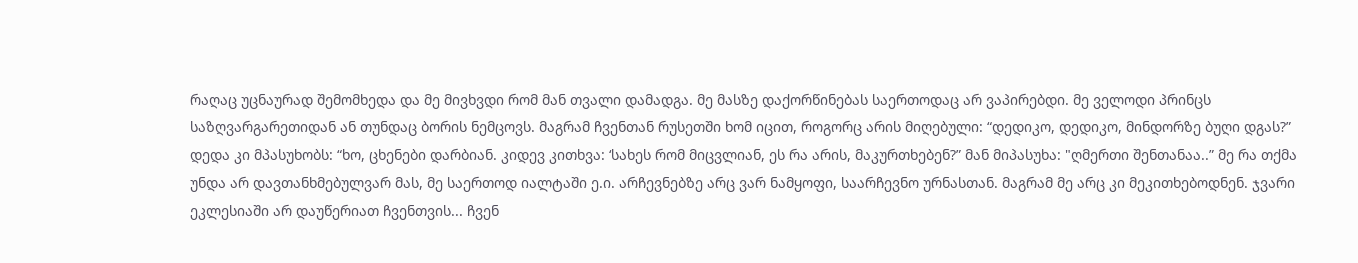რაღაც უცნაურად შემომხედა და მე მივხვდი რომ მან თვალი დამადგა. მე მასზე დაქორწინებას საერთოდაც არ ვაპირებდი. მე ველოდი პრინცს საზღვარგარეთიდან ან თუნდაც ბორის ნემცოვს. მაგრამ ჩვენთან რუსეთში ხომ იცით, როგორც არის მიღებული: “დედიკო, დედიკო, მინდორზე ბუღი დგას?” დედა კი მპასუხობს: “ხო, ცხენები დარბიან. კიდევ კითხვა: ‘სახეს რომ მიცვლიან, ეს რა არის, მაკურთხებენ?” მან მიპასუხა: "ღმერთი შენთანაა..” მე რა თქმა უნდა არ დავთანხმებულვარ მას, მე საერთოდ იალტაში ე.ი. არჩევნებზე არც ვარ ნამყოფი, საარჩევნო ურნასთან. მაგრამ მე არც კი მეკითხებოდნენ. ჯვარი ეკლესიაში არ დაუწერიათ ჩვენთვის... ჩვენ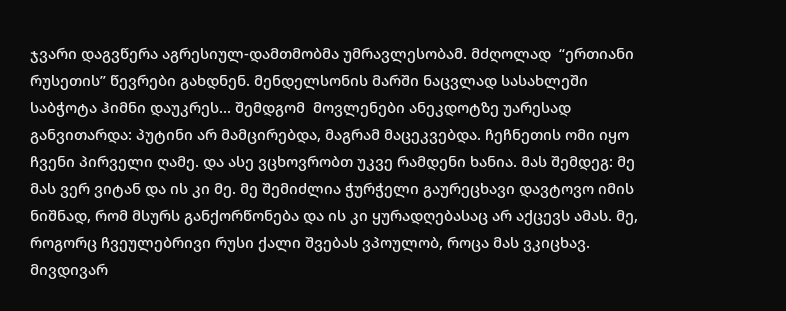ჯვარი დაგვწერა აგრესიულ-დამთმობმა უმრავლესობამ. მძღოლად  “ერთიანი რუსეთის” წევრები გახდნენ. მენდელსონის მარში ნაცვლად სასახლეში  საბჭოტა ჰიმნი დაუკრეს... შემდგომ  მოვლენები ანეკდოტზე უარესად განვითარდა: პუტინი არ მამცირებდა, მაგრამ მაცეკვებდა. ჩეჩნეთის ომი იყო ჩვენი პირველი ღამე. და ასე ვცხოვრობთ უკვე რამდენი ხანია. მას შემდეგ: მე მას ვერ ვიტან და ის კი მე. მე შემიძლია ჭურჭელი გაურეცხავი დავტოვო იმის ნიშნად, რომ მსურს განქორწონება და ის კი ყურადღებასაც არ აქცევს ამას. მე, როგორც ჩვეულებრივი რუსი ქალი შვებას ვპოულობ, როცა მას ვკიცხავ. მივდივარ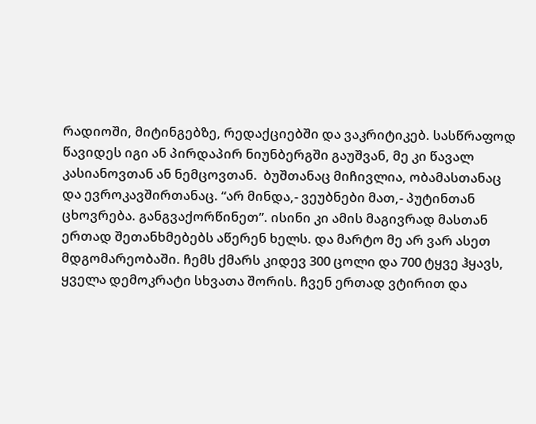რადიოში, მიტინგებზე, რედაქციებში და ვაკრიტიკებ. სასწრაფოდ წავიდეს იგი ან პირდაპირ ნიუნბერგში გაუშვან, მე კი წავალ კასიანოვთან ან ნემცოვთან.  ბუშთანაც მიჩივლია, ობამასთანაც და ევროკავშირთანაც. “არ მინდა,- ვეუბნები მათ,- პუტინთან ცხოვრება. განგვაქორწინეთ”. ისინი კი ამის მაგივრად მასთან ერთად შეთანხმებებს აწერენ ხელს. და მარტო მე არ ვარ ასეთ მდგომარეობაში. ჩემს ქმარს კიდევ 300 ცოლი და 700 ტყვე ჰყავს, ყველა დემოკრატი სხვათა შორის. ჩვენ ერთად ვტირით და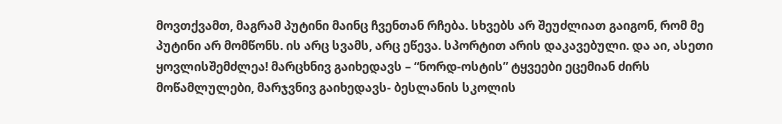მოვთქვამთ, მაგრამ პუტინი მაინც ჩვენთან რჩება. სხვებს არ შეუძლიათ გაიგონ, რომ მე პუტინი არ მომწონს. ის არც სვამს, არც ეწევა. სპორტით არის დაკავებული. და აი, ასეთი ყოვლისშემძლეა! მარცხნივ გაიხედავს – “ნორდ-ოსტის” ტყვეები ეცემიან ძირს მოწამლულები, მარჯვნივ გაიხედავს- ბესლანის სკოლის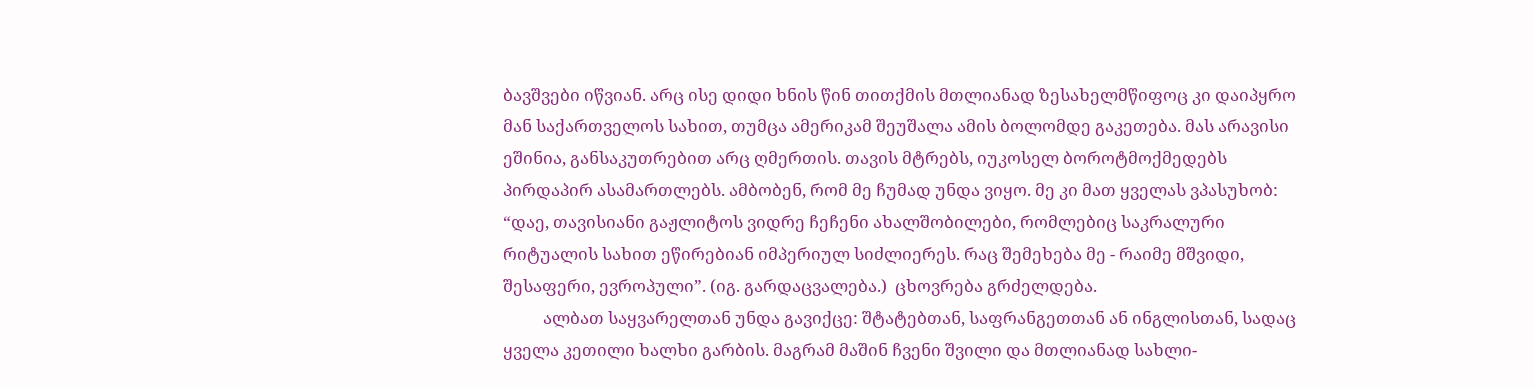ბავშვები იწვიან. არც ისე დიდი ხნის წინ თითქმის მთლიანად ზესახელმწიფოც კი დაიპყრო მან საქართველოს სახით, თუმცა ამერიკამ შეუშალა ამის ბოლომდე გაკეთება. მას არავისი ეშინია, განსაკუთრებით არც ღმერთის. თავის მტრებს, იუკოსელ ბოროტმოქმედებს პირდაპირ ასამართლებს. ამბობენ, რომ მე ჩუმად უნდა ვიყო. მე კი მათ ყველას ვპასუხობ: “დაე, თავისიანი გაჟლიტოს ვიდრე ჩეჩენი ახალშობილები, რომლებიც საკრალური რიტუალის სახით ეწირებიან იმპერიულ სიძლიერეს. რაც შემეხება მე - რაიმე მშვიდი, შესაფერი, ევროპული”. (იგ. გარდაცვალება.)  ცხოვრება გრძელდება.
          ალბათ საყვარელთან უნდა გავიქცე: შტატებთან, საფრანგეთთან ან ინგლისთან, სადაც ყველა კეთილი ხალხი გარბის. მაგრამ მაშინ ჩვენი შვილი და მთლიანად სახლი-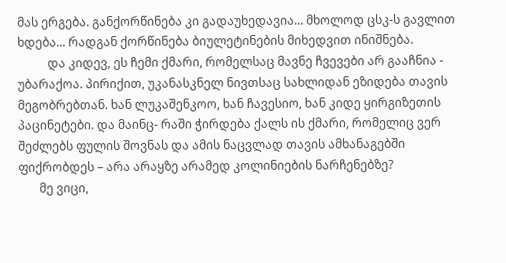მას ერგება. განქორწინება კი გადაუხედავია... მხოლოდ ცსკ-ს გავლით ხდება... რადგან ქორწინება ბიულეტინების მიხედვით ინიშნება.
          და კიდევ, ეს ჩემი ქმარი, რომელსაც მავნე ჩვევები არ გააჩნია - უბარაქოა. პირიქით, უკანასკნელ ნივთსაც სახლიდან ეზიდება თავის მეგობრებთან. ხან ლუკაშენკოო, ხან ჩავესიო, ხან კიდე ყირგიზეთის პაცინეტები. და მაინც- რაში ჭირდება ქალს ის ქმარი, რომელიც ვერ შეძლებს ფულის შოვნას და ამის ნაცვლად თავის ამხანაგებში ფიქრობდეს – არა არაყზე არამედ კოლინიების ნარჩენებზე?
       მე ვიცი,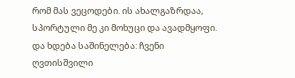რომ მას ვეცოდები. ის ახალგაზრდაა, სპორტული მე კი მოხუცი და ავადმყოფი. და ხდება საშინელება: ჩვენი ღვთისშვილი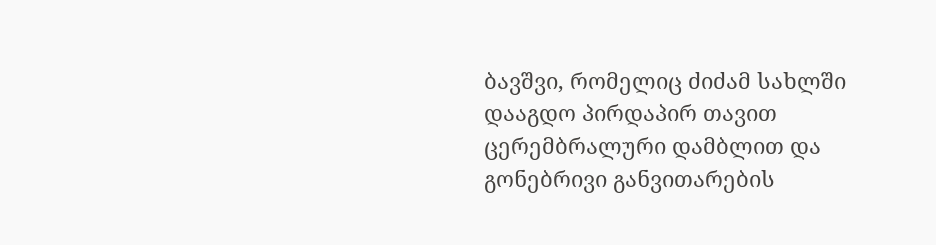ბავშვი, რომელიც ძიძამ სახლში დააგდო პირდაპირ თავით ცერემბრალური დამბლით და გონებრივი განვითარების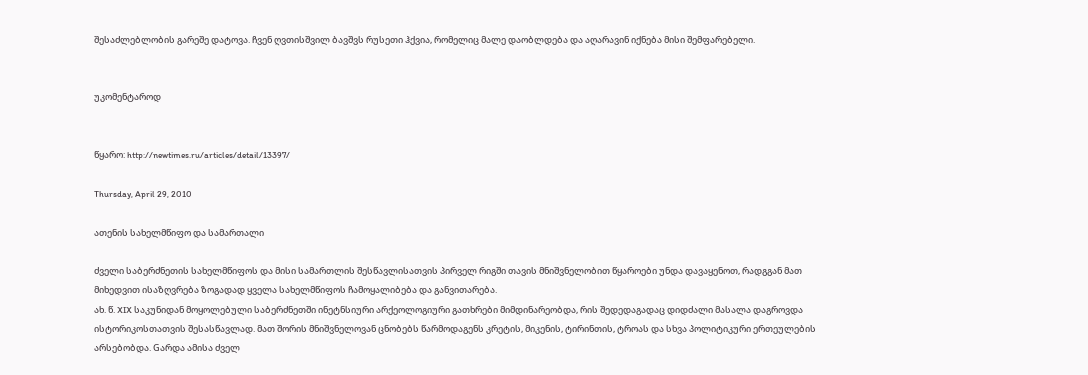შესაძლებლობის გარეშე დატოვა. ჩვენ ღვთისშვილ ბავშვს რუსეთი ჰქვია, რომელიც მალე დაობლდება და აღარავინ იქნება მისი შემფარებელი.


უკომენტაროდ


წყარო: http://newtimes.ru/articles/detail/13397/

Thursday, April 29, 2010

ათენის სახელმწიფო და სამართალი

ძველი საბერძნეთის სახელმწიფოს და მისი სამართლის შესწავლისათვის პირველ რიგში თავის მნიშვნელობით წყაროები უნდა დავაყენოთ, რადგგან მათ მიხედვით ისაზღვრება ზოგადად ყველა სახელმწიფოს ჩამოყალიბება და განვითარება.
ახ. წ. XIX საკუნიდან მოყოლებული საბერძნეთში ინეტნსიური არქეოლოგიური გათხრები მიმდინარეობდა, რის შედედაგადაც დიდძალი მასალა დაგროვდა ისტორიკოსთათვის შესასწავლად. მათ შორის მნიშვნელოვან ცნობებს წარმოდაგენს კრეტის, მიკენის, ტირინთის, ტროას და სხვა პოლიტიკური ერთეულების არსებობდა. Gარდა ამისა ძველ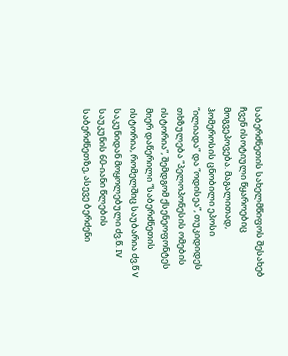საბერძნეთის სახელმწიფოს შესახებ ჩვენ ისოტიული წყაროებიც მოგვეპოვება. მაგალითად, ჰომეროსის ცნობილი ეპოსი “ილიადა” და “ოდისეა”, თუკიდიდეს თხზულება “პელოპონესის ომების ისტორია”, შემდგომ ქსენეოფონტეს მიერ დაწერილი “საბერძნეთის ისტორია, რომელშიც საუბარია ძვ.წ V საკუნიდან მოყოლებული ძვ.წ. IV საუკუნის 60-იანი წლების საბერძნეთზე, ასევე ბერძენი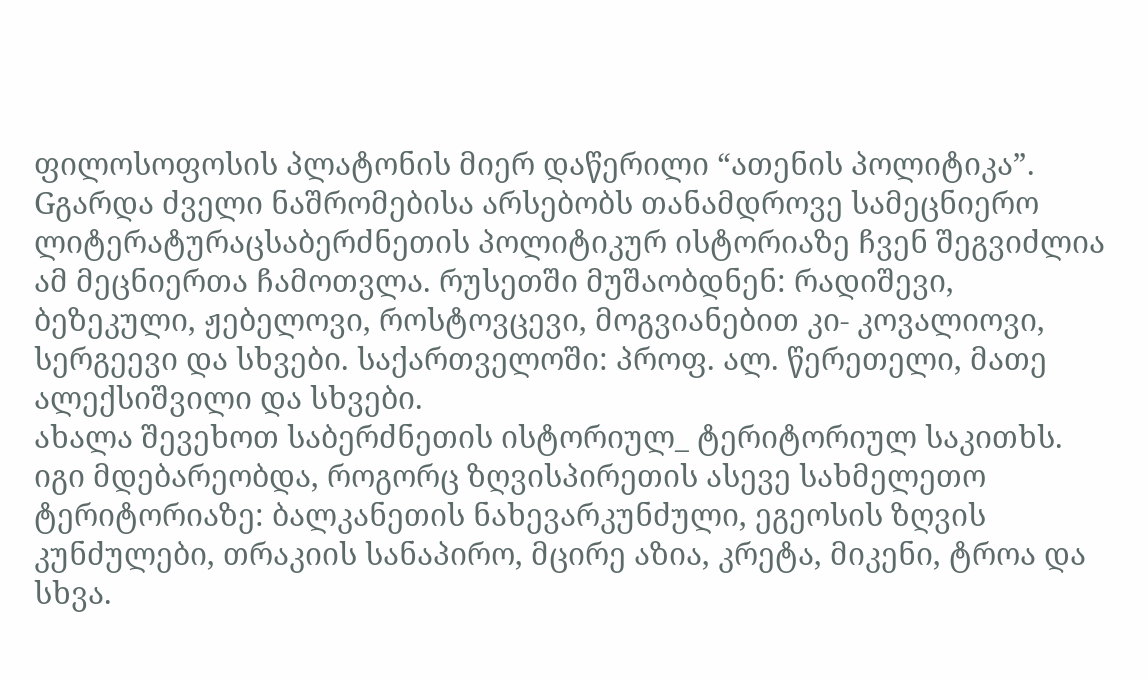ფილოსოფოსის პლატონის მიერ დაწერილი “ათენის პოლიტიკა”. Gგარდა ძველი ნაშრომებისა არსებობს თანამდროვე სამეცნიერო ლიტერატურაცსაბერძნეთის პოლიტიკურ ისტორიაზე ჩვენ შეგვიძლია ამ მეცნიერთა ჩამოთვლა. რუსეთში მუშაობდნენ: რადიშევი, ბეზეკული, ჟებელოვი, როსტოვცევი, მოგვიანებით კი- კოვალიოვი, სერგეევი და სხვები. საქართველოში: პროფ. ალ. წერეთელი, მათე ალექსიშვილი და სხვები.
ახალა შევეხოთ საბერძნეთის ისტორიულ_ ტერიტორიულ საკითხს. იგი მდებარეობდა, როგორც ზღვისპირეთის ასევე სახმელეთო ტერიტორიაზე: ბალკანეთის ნახევარკუნძული, ეგეოსის ზღვის კუნძულები, თრაკიის სანაპირო, მცირე აზია, კრეტა, მიკენი, ტროა და სხვა.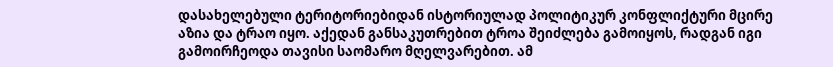დასახელებული ტერიტორიებიდან ისტორიულად პოლიტიკურ კონფლიქტური მცირე აზია და ტრაო იყო. აქედან განსაკუთრებით ტროა შეიძლება გამოიყოს, რადგან იგი გამოირჩეოდა თავისი საომარო მღელვარებით. ამ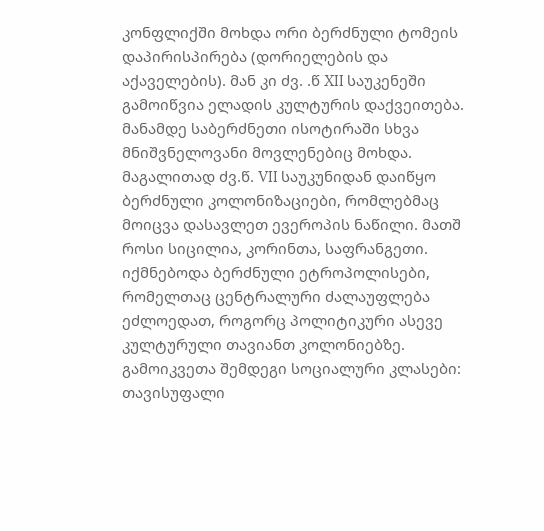კონფლიქში მოხდა ორი ბერძნული ტომეის დაპირისპირება (დორიელების და აქაველების). მან კი ძვ. .წ XII საუკენეში გამოიწვია ელადის კულტურის დაქვეითება.
მანამდე საბერძნეთი ისოტირაში სხვა მნიშვნელოვანი მოვლენებიც მოხდა. მაგალითად ძვ.წ. VII საუკუნიდან დაიწყო ბერძნული კოლონიზაციები, რომლებმაც მოიცვა დასავლეთ ევეროპის ნაწილი. მათშ როსი სიცილია, კორინთა, საფრანგეთი. იქმნებოდა ბერძნული ეტროპოლისები, რომელთაც ცენტრალური ძალაუფლება ეძლოედათ, როგორც პოლიტიკური ასევე კულტურული თავიანთ კოლონიებზე. გამოიკვეთა შემდეგი სოციალური კლასები: თავისუფალი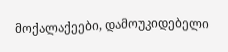მოქალაქეები, დამოუკიდებელი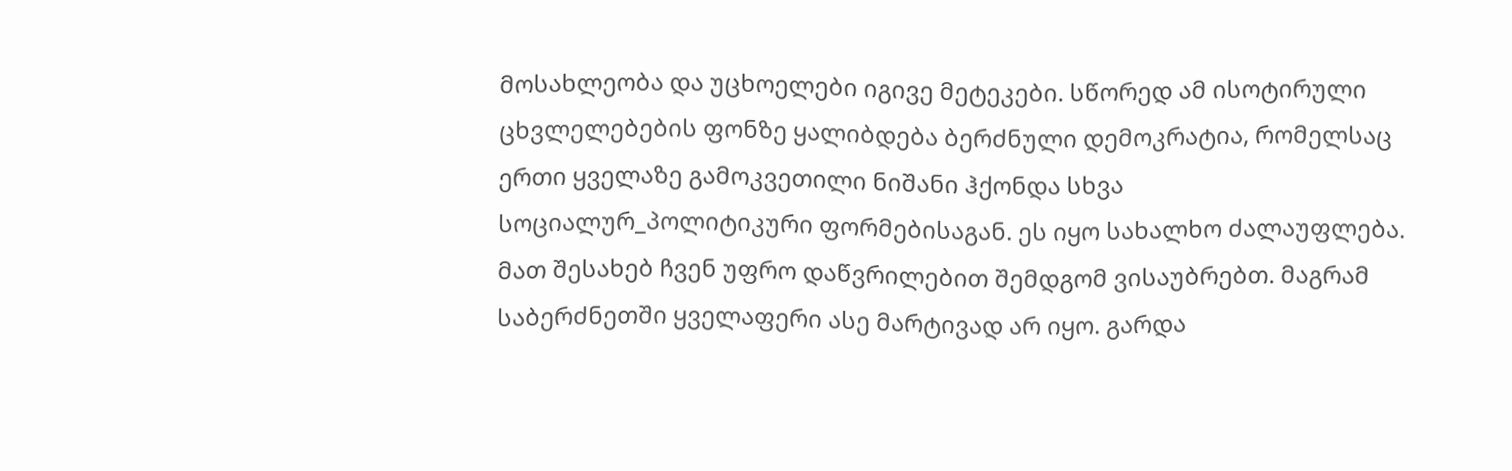მოსახლეობა და უცხოელები იგივე მეტეკები. სწორედ ამ ისოტირული ცხვლელებების ფონზე ყალიბდება ბერძნული დემოკრატია, რომელსაც ერთი ყველაზე გამოკვეთილი ნიშანი ჰქონდა სხვა სოციალურ_პოლიტიკური ფორმებისაგან. ეს იყო სახალხო ძალაუფლება. მათ შესახებ ჩვენ უფრო დაწვრილებით შემდგომ ვისაუბრებთ. მაგრამ საბერძნეთში ყველაფერი ასე მარტივად არ იყო. გარდა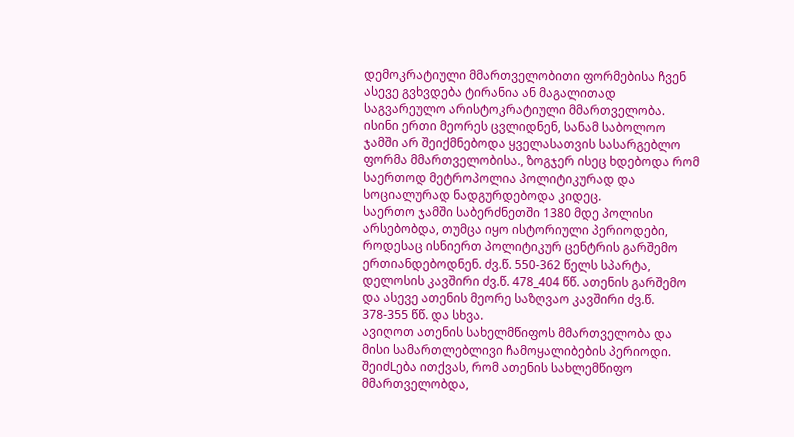დემოკრატიული მმართველობითი ფორმებისა ჩვენ ასევე გვხვდება ტირანია ან მაგალითად საგვარეულო არისტოკრატიული მმართველობა. ისინი ერთი მეორეს ცვლიდნენ, სანამ საბოლოო ჯამში არ შეიქმნებოდა ყველასათვის სასარგებლო ფორმა მმართველობისა., ზოგჯერ ისეც ხდებოდა რომ საერთოდ მეტროპოლია პოლიტიკურად და სოციალურად ნადგურდებოდა კიდეც.
საერთო ჯამში საბერძნეთში 1380 მდე პოლისი არსებობდა, თუმცა იყო ისტორიული პერიოდები, როდესაც ისნიერთ პოლიტიკურ ცენტრის გარშემო ერთიანდებოდნენ. ძვ.წ. 550-362 წელს სპარტა, დელოსის კავშირი ძვ.წ. 478_404 წწ. ათენის გარშემო და ასევე ათენის მეორე საზღვაო კავშირი ძვ.წ. 378-355 წწ. და სხვა.
ავიღოთ ათენის სახელმწიფოს მმართველობა და მისი სამართლებლივი ჩამოყალიბების პერიოდი. შეიძLება ითქვას, რომ ათენის სახლემწიფო მმართველობდა,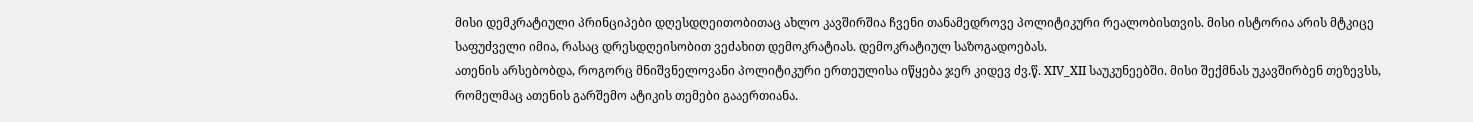მისი დემკრატიული პრინციპები დღესდღეითობითაც ახლო კავშირშია ჩვენი თანამედროვე პოლიტიკური რეალობისთვის. მისი ისტორია არის მტკიცე საფუძველი იმია, რასაც დრესდღეისობით ვეძახით დემოკრატიას. დემოკრატიულ საზოგადოებას.
ათენის არსებობდა, როგორც მნიშვნელოვანი პოლიტიკური ერთეულისა იწყება ჯერ კიდევ ძვ.წ. XIV_XII საუკუნეებში. მისი შექმნას უკავშირბენ თეზევსს, რომელმაც ათენის გარშემო ატიკის თემები გააერთიანა.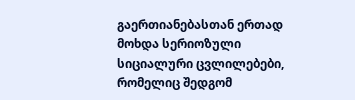გაერთიანებასთან ერთად მოხდა სერიოზული სიციალური ცვლილებები, რომელიც შედგომ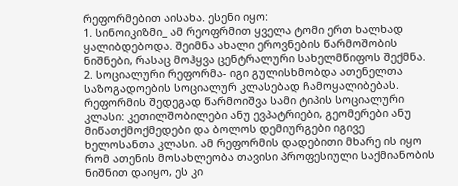რეფორმებით აისახა. ესენი იყო:
1. სინოიკიზმი_ ამ რეოფრმით ყველა ტომი ერთ ხალხად ყალიბდებოდა. შეიმნა ახალი ეროვნების წარმოშობის ნიშნები, რასაც მოჰყვა ცენტრალური სახელმწიფოს შექმნა.
2. სოციალური რეფორმა- იგი გულისხმობდა ათენელთა საზოგადოების სოციალურ კლასებად ჩამოყალიბებას. რეფორმის შედეგად წარმოიშვა სამი ტიპის სოციალური კლასი: კეთილშობილები ანუ ევპატრიები, გეომერები ანუ მიწათქმოქმედები და ბოლოს დემიურგები იგივე ხელოსანთა კლასი. ამ რეფორმის დადებითი მხარე ის იყო რომ ათენის მოსახლეობა თავისი პროფესიული საქმიანობის ნიშნით დაიყო, ეს კი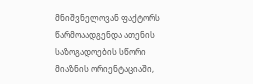მნიშვნელოვან ფაქტორს წარმოაადგენდა ათენის საზოგადოების სწორი მიაზნის ორიენტაციაში,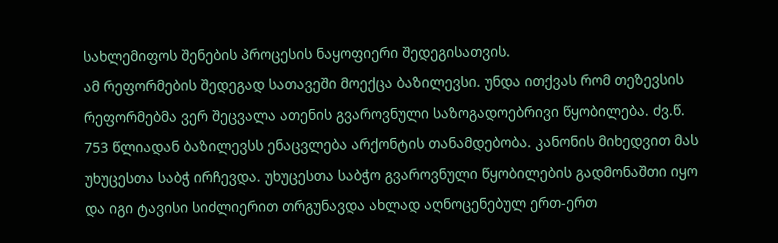სახლემიფოს შენების პროცესის ნაყოფიერი შედეგისათვის.
ამ რეფორმების შედეგად სათავეში მოექცა ბაზილევსი. უნდა ითქვას რომ თეზევსის რეფორმებმა ვერ შეცვალა ათენის გვაროვნული საზოგადოებრივი წყობილება. ძვ.წ. 753 წლიადან ბაზილევსს ენაცვლება არქონტის თანამდებობა. კანონის მიხედვით მას უხუცესთა საბჭ ირჩევდა. უხუცესთა საბჭო გვაროვნული წყობილების გადმონაშთი იყო და იგი ტავისი სიძლიერით თრგუნავდა ახლად აღნოცენებულ ერთ-ერთ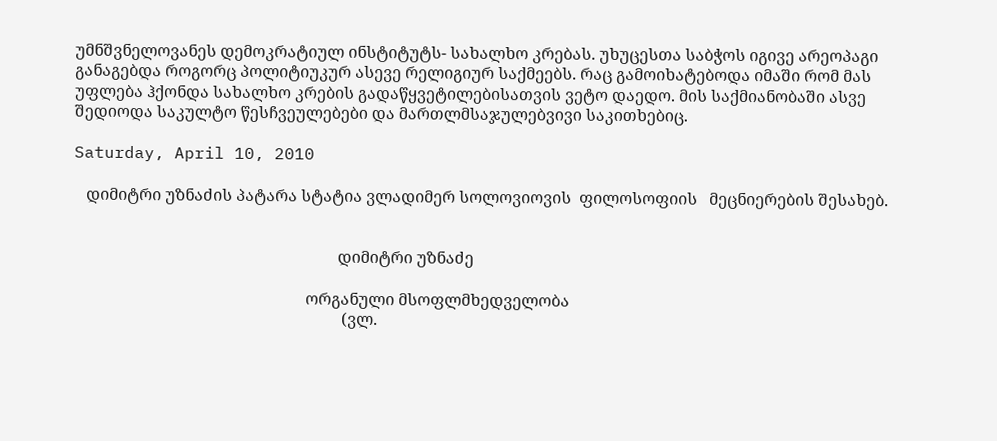უმნშვნელოვანეს დემოკრატიულ ინსტიტუტს- სახალხო კრებას. უხუცესთა საბჭოს იგივე არეოპაგი განაგებდა როგორც პოლიტიუკურ ასევე რელიგიურ საქმეებს. რაც გამოიხატებოდა იმაში რომ მას უფლება ჰქონდა სახალხო კრების გადაწყვეტილებისათვის ვეტო დაედო. მის საქმიანობაში ასვე შედიოდა საკულტო წესჩვეულებები და მართლმსაჯულებვივი საკითხებიც.

Saturday, April 10, 2010

   დიმიტრი უზნაძის პატარა სტატია ვლადიმერ სოლოვიოვის  ფილოსოფიის   მეცნიერების შესახებ.


                                                                  დიმიტრი უზნაძე

                                                          ორგანული მსოფლმხედველობა
                                                                   (ვლ.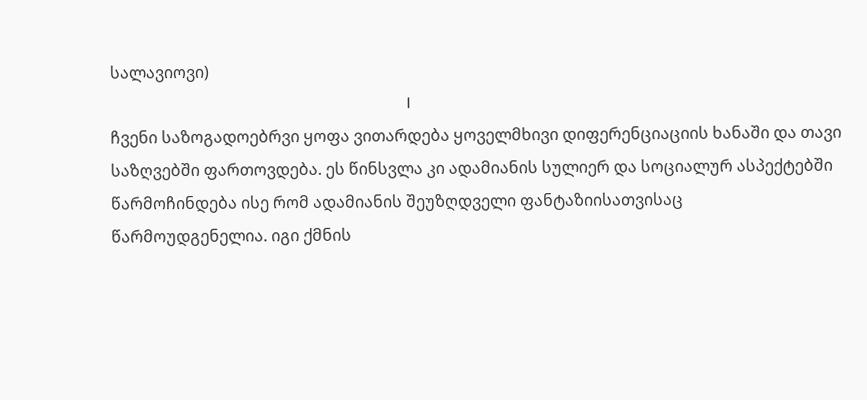სალავიოვი)
                                                                          I
ჩვენი საზოგადოებრვი ყოფა ვითარდება ყოველმხივი დიფერენციაციის ხანაში და თავი საზღვებში ფართოვდება. ეს წინსვლა კი ადამიანის სულიერ და სოციალურ ასპექტებში წარმოჩინდება ისე რომ ადამიანის შეუზღდველი ფანტაზიისათვისაც წარმოუდგენელია. იგი ქმნის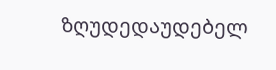ზღუდედაუდებელ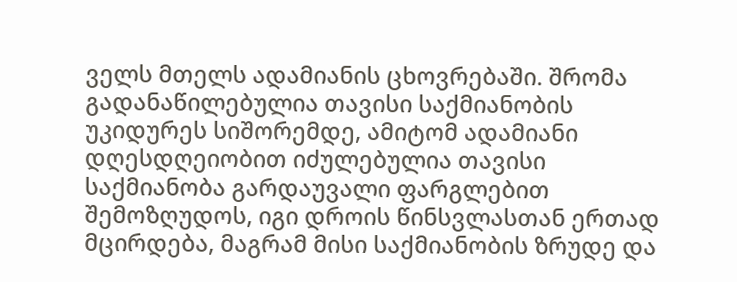ველს მთელს ადამიანის ცხოვრებაში. შრომა გადანაწილებულია თავისი საქმიანობის უკიდურეს სიშორემდე, ამიტომ ადამიანი დღესდღეიობით იძულებულია თავისი საქმიანობა გარდაუვალი ფარგლებით შემოზღუდოს, იგი დროის წინსვლასთან ერთად მცირდება, მაგრამ მისი საქმიანობის ზრუდე და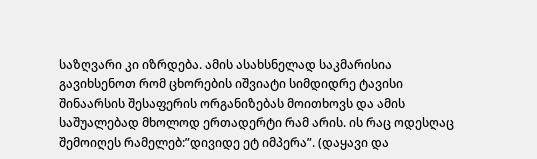საზღვარი კი იზრდება. ამის ასახსნელად საკმარისია გავიხსენოთ რომ ცხორების იშვიატი სიმდიდრე ტავისი შინაარსის შესაფერის ორგანიზებას მოითხოვს და ამის საშუალებად მხოლოდ ერთადერტი რამ არის. ის რაც ოდესღაც შემოიღეს რამელებ:”დივიდე ეტ იმპერა”. (დაყავი და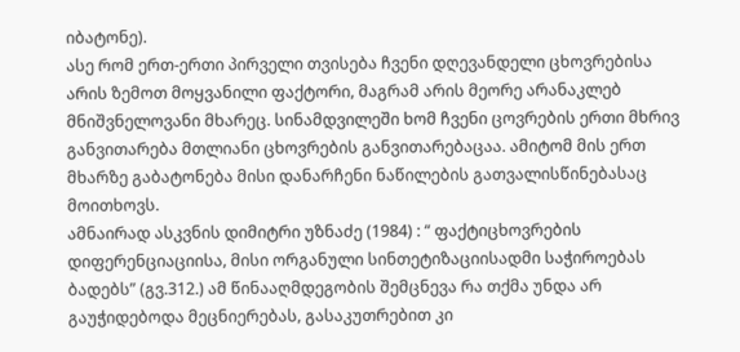იბატონე).
ასე რომ ერთ-ერთი პირველი თვისება ჩვენი დღევანდელი ცხოვრებისა არის ზემოთ მოყვანილი ფაქტორი, მაგრამ არის მეორე არანაკლებ მნიშვნელოვანი მხარეც. სინამდვილეში ხომ ჩვენი ცოვრების ერთი მხრივ განვითარება მთლიანი ცხოვრების განვითარებაცაა. ამიტომ მის ერთ მხარზე გაბატონება მისი დანარჩენი ნაწილების გათვალისწინებასაც მოითხოვს.
ამნაირად ასკვნის დიმიტრი უზნაძე (1984) : “ ფაქტიცხოვრების დიფერენციაციისა, მისი ორგანული სინთეტიზაციისადმი საჭიროებას ბადებს” (გვ.312.) ამ წინააღმდეგობის შემცნევა რა თქმა უნდა არ გაუჭიდებოდა მეცნიერებას, გასაკუთრებით კი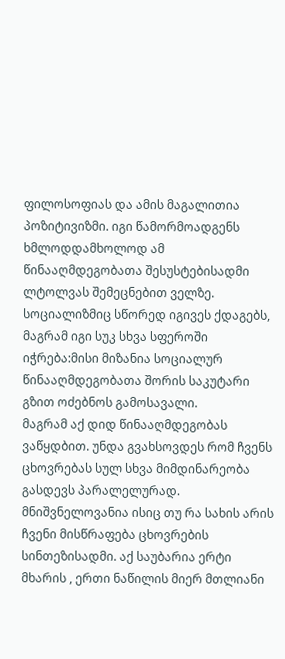ფილოსოფიას და ამის მაგალითია პოზიტივიზმი. იგი წამორმოადგენს ხმლოდდამხოლოდ ამ წინააღმდეგობათა შესუსტებისადმი ლტოლვას შემეცნებით ველზე. სოციალიზმიც სწორედ იგივეს ქდაგებს, მაგრამ იგი სუკ სხვა სფეროში იჭრება:მისი მიზანია სოციალურ წინააღმდეგობათა შორის საკუტარი გზით ოძებნოს გამოსავალი.
მაგრამ აქ დიდ წინააღმდეგობას ვაწყდბით. უნდა გვახსოვდეს რომ ჩვენს ცხოვრებას სულ სხვა მიმდინარეობა გასდევს პარალელურად. მნიშვნელოვანია ისიც თუ რა სახის არის ჩვენი მისწრაფება ცხოვრების სინთეზისადმი. აქ საუბარია ერტი მხარის , ერთი ნაწილის მიერ მთლიანი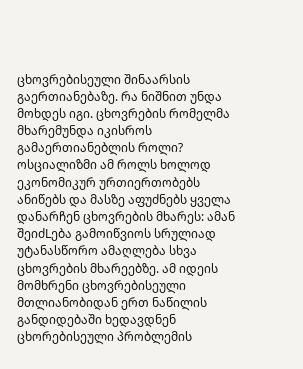ცხოვრებისეული შინაარსის გაერთიანებაზე. რა ნიშნით უნდა მოხდეს იგი. ცხოვრების რომელმა მხარემუნდა იკისროს გამაერთიანებლის როლი? ოსციალიზმი ამ როლს ხოლოდ ეკონომიკურ ურთიერთობებს ანიწებს და მასზე აფუძნებს ყველა დანარჩენ ცხოვრების მხარეს: ამან შეიძLება გამოიწვიოს სრულიად უტანასწორო ამაღლება სხვა ცხოვრების მხარეებზე. ამ იდეის მომხრენი ცხოვრებისეული მთლიანობიდან ერთ ნაწილის განდიდებაში ხედავდნენ ცხორებისეული პრობლემის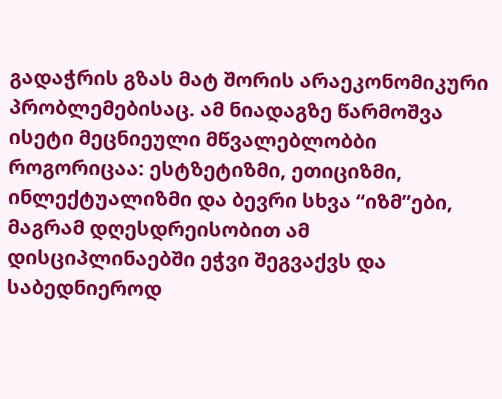გადაჭრის გზას მატ შორის არაეკონომიკური პრობლემებისაც. ამ ნიადაგზე წარმოშვა ისეტი მეცნიეული მწვალებლობბი როგორიცაა: ესტზეტიზმი, ეთიციზმი, ინლექტუალიზმი და ბევრი სხვა “იზმ”ები, მაგრამ დღესდრეისობით ამ დისციპლინაებში ეჭვი შეგვაქვს და საბედნიეროდ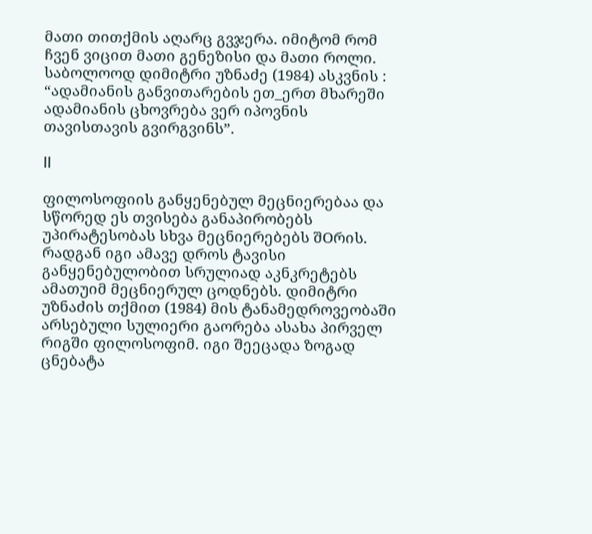მათი თითქმის აღარც გვჯერა. იმიტომ რომ ჩვენ ვიცით მათი გენეზისი და მათი როლი. საბოლოოდ დიმიტრი უზნაძე (1984) ასკვნის : “ადამიანის განვითარების ეთ_ერთ მხარეში ადამიანის ცხოვრება ვერ იპოვნის თავისთავის გვირგვინს”.

II

ფილოსოფიის განყენებულ მეცნიერებაა და სწორედ ეს თვისება განაპირობებს უპირატესობას სხვა მეცნიერებებს შOრის. რადგან იგი ამავე დროს ტავისი განყენებულობით სრულიად აკნკრეტებს ამათუიმ მეცნიერულ ცოდნებს. დიმიტრი უზნაძის თქმით (1984) მის ტანამედროვეობაში არსებული სულიერი გაორება ასახა პირველ რიგში ფილოსოფიმ. იგი შეეცადა ზოგად ცნებატა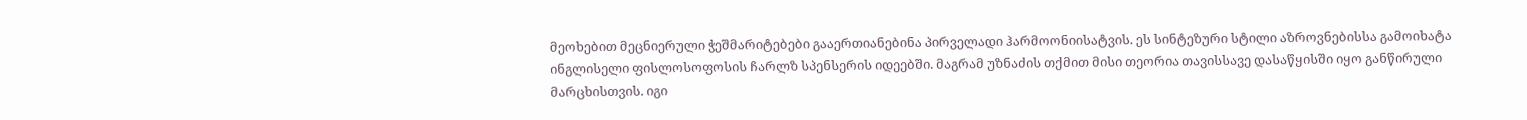მეოხებით მეცნიერული ჭეშმარიტებები გააერთიანებინა პირველადი ჰარმოონიისატვის. ეს სინტეზური სტილი აზროვნებისსა გამოიხატა ინგლისელი ფისლოსოფოსის ჩარლზ სპენსერის იდეებში. მაგრამ უზნაძის თქმით მისი თეორია თავისსავე დასაწყისში იყო განწირული მარცხისთვის. იგი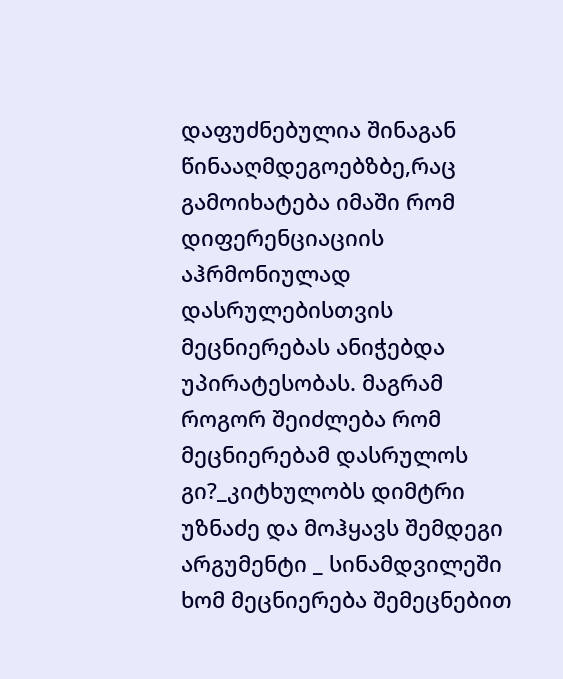დაფუძნებულია შინაგან წინააღმდეგოებზბე,რაც გამოიხატება იმაში რომ დიფერენციაციის აჰრმონიულად დასრულებისთვის მეცნიერებას ანიჭებდა უპირატესობას. მაგრამ როგორ შეიძლება რომ მეცნიერებამ დასრულოს გი?_კიტხულობს დიმტრი უზნაძე და მოჰყავს შემდეგი არგუმენტი _ სინამდვილეში ხომ მეცნიერება შემეცნებით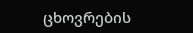ცხოვრების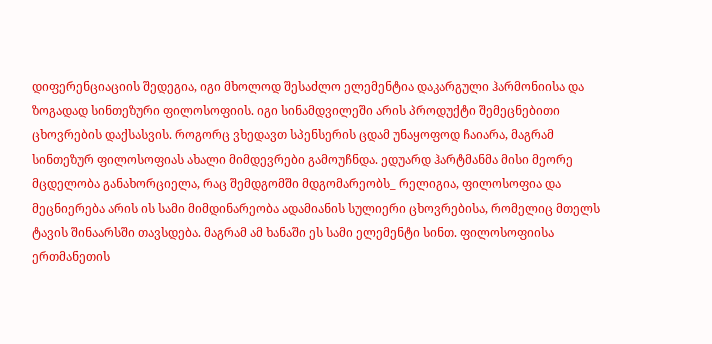დიფერენციაციის შედეგია, იგი მხოლოდ შესაძლო ელემენტია დაკარგული ჰარმონიისა და ზოგადად სინთეზური ფილოსოფიის. იგი სინამდვილეში არის პროდუქტი შემეცნებითი ცხოვრების დაქსასვის. როგორც ვხედავთ სპენსერის ცდამ უნაყოფოდ ჩაიარა, მაგრამ სინთეზურ ფილოსოფიას ახალი მიმდევრები გამოუჩნდა. ედუარდ ჰარტმანმა მისი მეორე მცდელობა განახორციელა, რაც შემდგომში მდგომარეობს_ რელიგია, ფილოსოფია და მეცნიერება არის ის სამი მიმდინარეობა ადამიანის სულიერი ცხოვრებისა, რომელიც მთელს ტავის შინაარსში თავსდება. მაგრამ ამ ხანაში ეს სამი ელემენტი სინთ. ფილოსოფიისა ერთმანეთის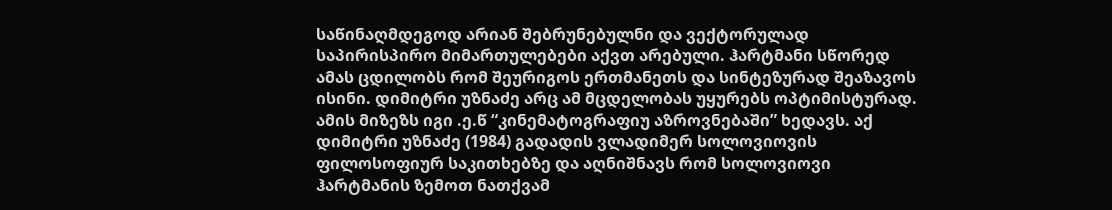საწინაღმდეგოდ არიან შებრუნებულნი და ვექტორულად საპირისპირო მიმართულებები აქვთ არებული. ჰარტმანი სწორედ ამას ცდილობს რომ შეურიგოს ერთმანეთს და სინტეზურად შეაზავოს ისინი. დიმიტრი უზნაძე არც ამ მცდელობას უყურებს ოპტიმისტურად. ამის მიზეზს იგი .ე.წ “კინემატოგრაფიუ აზროვნებაში” ხედავს. აქ დიმიტრი უზნაძე (1984) გადადის ვლადიმერ სოლოვიოვის ფილოსოფიურ საკითხებზე და აღნიშნავს რომ სოლოვიოვი ჰარტმანის ზემოთ ნათქვამ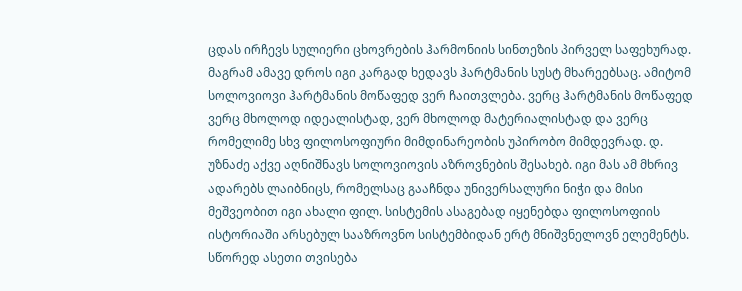ცდას ირჩევს სულიერი ცხოვრების ჰარმონიის სინთეზის პირველ საფეხურად. მაგრამ ამავე დროს იგი კარგად ხედავს ჰარტმანის სუსტ მხარეებსაც. ამიტომ სოლოვიოვი ჰარტმანის მოწაფედ ვერ ჩაითვლება. ვერც ჰარტმანის მოწაფედ ვერც მხოლოდ იდეალისტად, ვერ მხოლოდ მატერიალისტად და ვერც რომელიმე სხვ ფილოსოფიური მიმდინარეობის უპირობო მიმდევრად. დ. უზნაძე აქვე აღნიშნავს სოლოვიოვის აზროვნების შესახებ. იგი მას ამ მხრივ ადარებს ლაიბნიცს, რომელსაც გააჩნდა უნივერსალური ნიჭი და მისი მეშვეობით იგი ახალი ფილ. სისტემის ასაგებად იყენებდა ფილოსოფიის ისტორიაში არსებულ სააზროვნო სისტემბიდან ერტ მნიშვნელოვნ ელემენტს. სწორედ ასეთი თვისება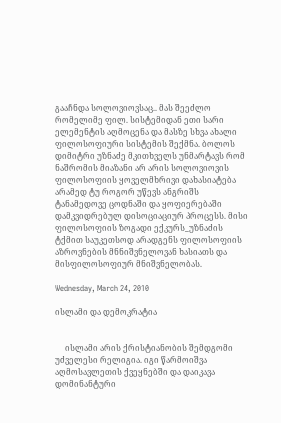გააჩნდა სოლოვიოვსაც.. მას შეეძლო რომელიმე ფილ. სისტემიდან ეთი სარი ელემენტის აღმოცენა და მასზე სხვა ახალი ფილოსოფიური სისტემის შექმნა. ბოლოს დიმიტრი უზნაძე მკითხველს უნმარტავს რომ ნაშრომის მიაზანი არ არის სოლოვიოვის ფილოსოფიის ყოველმხრივი დახასიატება არამედ ტუ როგორ უწევს ანგრიშს ტანამედოვე ცოდნაში და ყოფიერებაში დამკვიდრებულ დისოციაციურ პროცესს. მისი ფილოსოფიის ზოგადი ექკურს_უზნაძის ტქმით საუკეთსოდ არადგენს ფილოსოფიის აზროვნების მნნიშვნელოვან ხასიათს და მისფილოსოფიურ მნიშვნელობას.

Wednesday, March 24, 2010

ისლამი და დემოკრატია


     ისლამი არის ქრისტიანობის შემდგომი უძველესი რელიგია. იგი წარმოიშვა აღმოსავლეთის ქვეყნებში და დაიკავა დომინანტური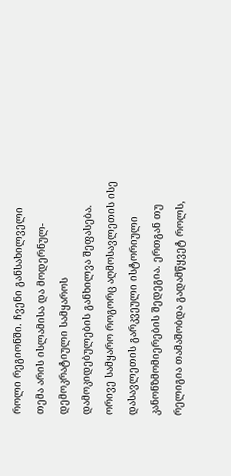როლი რეგიონში. ჩვენი განსახილველი თემა არის ისლამისა და მოდერნულ-დემოკრატიული სამყაროს დამოკიდებულების განხილვა შეფასება. ორივე სამყარო როგორც აღმოსავლეთის ისე დასავლეთის გარკვეული ისტორიული კანონზმომიერების შედეგია. ერთგან თუ რელიგია თამაშობდა გადამწყვეტ როლს,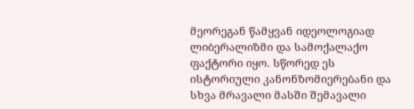მეორეგან წამყვან იდეოლოგიად ლიბერალიზმი და სამოქალაქო ფაქტორი იყო. სწორედ ეს ისტორიული კანონზომიერებანი და სხვა მრავალი მასში შემავალი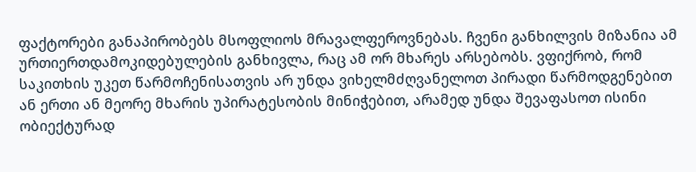ფაქტორები განაპირობებს მსოფლიოს მრავალფეროვნებას. ჩვენი განხილვის მიზანია ამ ურთიერთდამოკიდებულების განხივლა, რაც ამ ორ მხარეს არსებობს. ვფიქრობ, რომ საკითხის უკეთ წარმოჩენისათვის არ უნდა ვიხელმძღვანელოთ პირადი წარმოდგენებით ან ერთი ან მეორე მხარის უპირატესობის მინიჭებით, არამედ უნდა შევაფასოთ ისინი ობიექტურად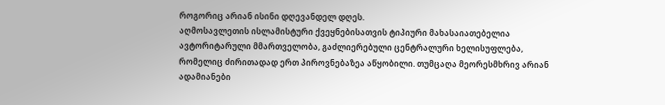როგორიც არიან ისინი დღევანდელ დღეს.
აღმოსავლეთის ისლამისტური ქვეყნებისათვის ტიპიური მახასაიათებელია ავტორიტარული მმართველობა, გაძლიერებული ცენტრალური ხელისუფლება, რომელიც ძირითადად ერთ პიროვნებაზეა აწყობილი. თუმცაღა მეორესმხრივ არიან ადამიანები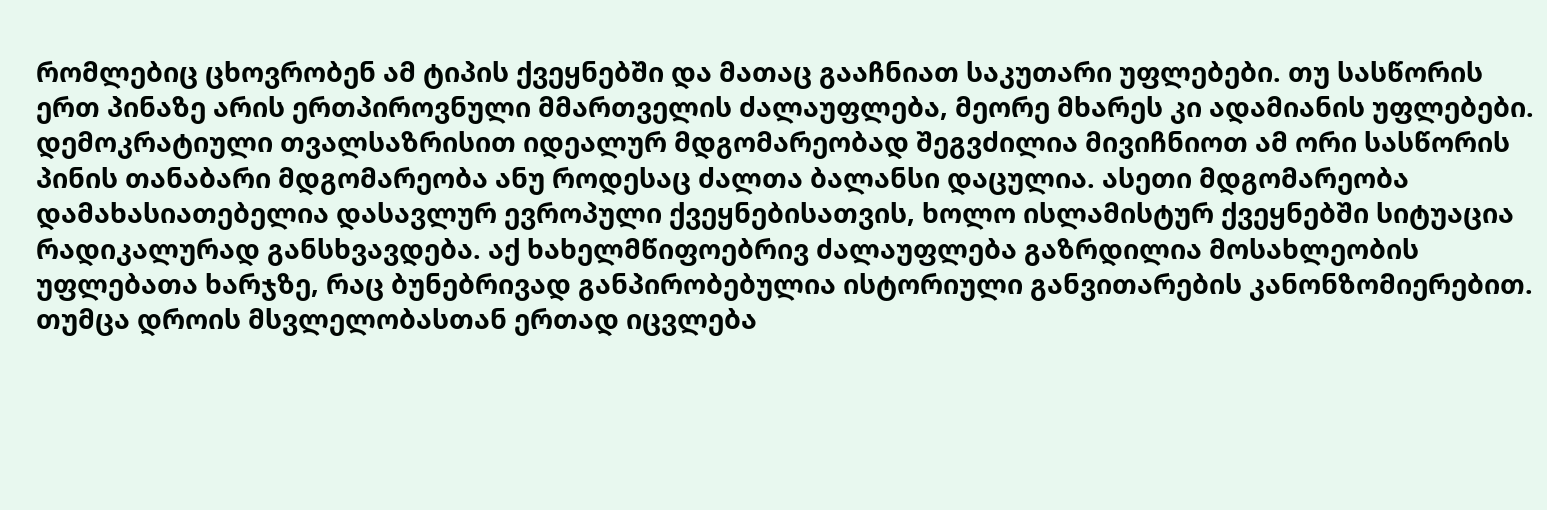რომლებიც ცხოვრობენ ამ ტიპის ქვეყნებში და მათაც გააჩნიათ საკუთარი უფლებები. თუ სასწორის ერთ პინაზე არის ერთპიროვნული მმართველის ძალაუფლება, მეორე მხარეს კი ადამიანის უფლებები. დემოკრატიული თვალსაზრისით იდეალურ მდგომარეობად შეგვძილია მივიჩნიოთ ამ ორი სასწორის პინის თანაბარი მდგომარეობა ანუ როდესაც ძალთა ბალანსი დაცულია. ასეთი მდგომარეობა დამახასიათებელია დასავლურ ევროპული ქვეყნებისათვის, ხოლო ისლამისტურ ქვეყნებში სიტუაცია რადიკალურად განსხვავდება. აქ ხახელმწიფოებრივ ძალაუფლება გაზრდილია მოსახლეობის უფლებათა ხარჯზე, რაც ბუნებრივად განპირობებულია ისტორიული განვითარების კანონზომიერებით. თუმცა დროის მსვლელობასთან ერთად იცვლება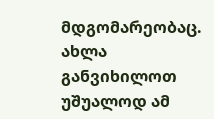მდგომარეობაც. ახლა განვიხილოთ უშუალოდ ამ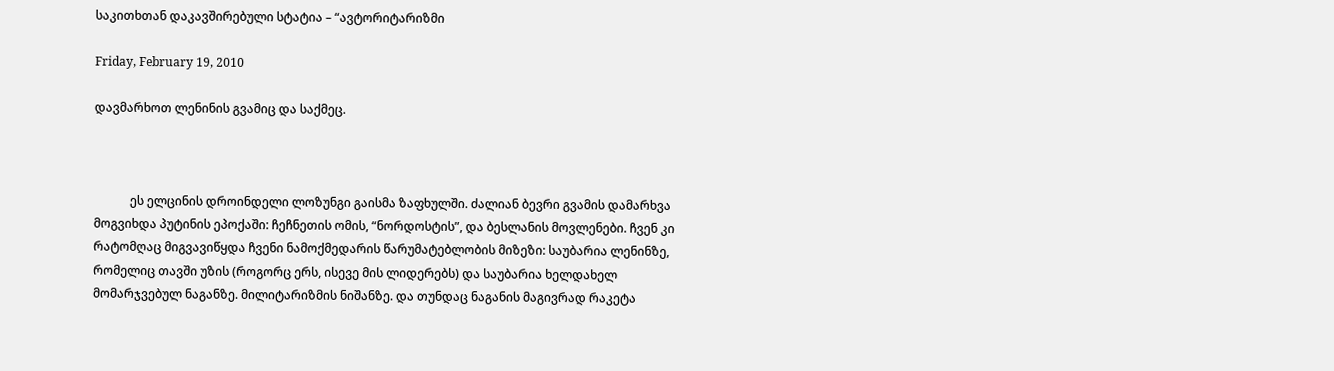საკითხთან დაკავშირებული სტატია – “ავტორიტარიზმი

Friday, February 19, 2010

დავმარხოთ ლენინის გვამიც და საქმეც.



            ეს ელცინის დროინდელი ლოზუნგი გაისმა ზაფხულში. ძალიან ბევრი გვამის დამარხვა მოგვიხდა პუტინის ეპოქაში: ჩეჩნეთის ომის, “ნორდოსტის”, და ბესლანის მოვლენები. ჩვენ კი რატომღაც მიგვავიწყდა ჩვენი ნამოქმედარის წარუმატებლობის მიზეზი: საუბარია ლენინზე, რომელიც თავში უზის (როგორც ერს, ისევე მის ლიდერებს) და საუბარია ხელდახელ მომარჯვებულ ნაგანზე. მილიტარიზმის ნიშანზე. და თუნდაც ნაგანის მაგივრად რაკეტა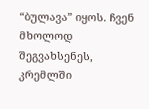“ბულავა” იყოს. ჩვენ მხოლოდ შეგვახსენეს, კრემლში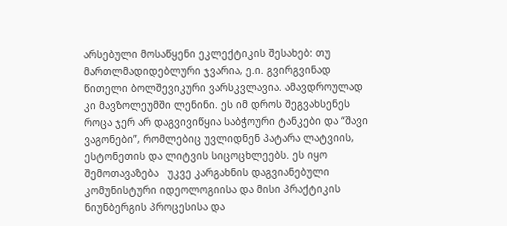არსებული მოსაწყენი ეკლექტიკის შესახებ: თუ მართლმადიდებლური ჯვარია, ე.ი. გვირგვინად წითელი ბოლშევიკური ვარსკვლავია. ამავდროულად კი მავზოლეუმში ლენინი. ეს იმ დროს შეგვახსენეს როცა ჯერ არ დაგვივიწყია საბჭოური ტანკები და “შავი ვაგონები”, რომლებიც უვლიდნენ პატარა ლატვიის, ესტონეთის და ლიტვის სიცოცხლეებს. ეს იყო შემოთავაზება   უკვე კარგახნის დაგვიანებული კომუნისტური იდეოლოგიისა და მისი პრაქტიკის ნიუნბერგის პროცესისა და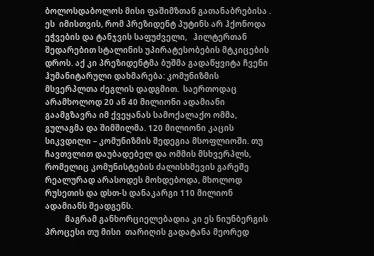ბოლოსდაბოლოს მისი ფაშიმზთან გათანაბრებისა . ეს  იმისთვის, რომ პრეზიდენტ პუტინს არ ჰქონოდა  ეჭვების და ტანჯვის საფუძველი,   ჰილტერთან შედარებით სტალინის უპირატესობების მტკიცების  დროს. აქ კი პრეზიდენტმა ბუშმა გადაწყვიტა ჩვენი ჰუმანიტარული დახმარება: კომუნიზმის მსვერპლთა ძეგლის დადგმით.  საერთოდაც არამხოლოდ 20 ან 40 მილიონი ადამიანი გაამგზავრა იმ ქვეყანას სამოქალაქო ომმა, გულაგმა და შიმშილმა. 120 მილიონი კაცის სიკვდილი – კომუნიზმის შედეგია მსოფლიოში. თუ ჩავთვლით დაუბადებელ და ომმის მსხვერპლს, რომელიც კომუნისტების ძალისხმევის გარეშე რეალურად არასოდეს მოხდებოდა, მხოლოდ რუსეთის და დსთ-ს დანაკარგი 110 მილიონ ადამიანს შეადგენს.
          მაგრამ განხორციელებადია კი ეს ნიუნბერგის პროცესი თუ მისი  თარიღის გადატანა მეორედ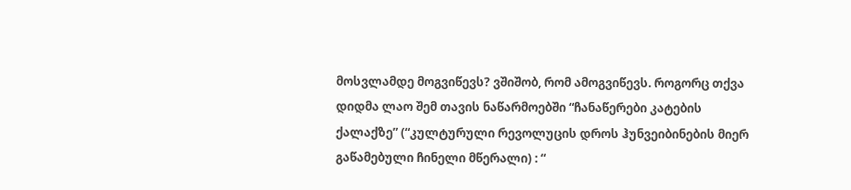მოსვლამდე მოგვიწევს? ვშიშობ, რომ ამოგვიწევს. როგორც თქვა დიდმა ლაო შემ თავის ნაწარმოებში “ჩანაწერები კატების ქალაქზე” (“კულტურული რევოლუცის დროს ჰუნვეიბინების მიერ გაწამებული ჩინელი მწერალი) : “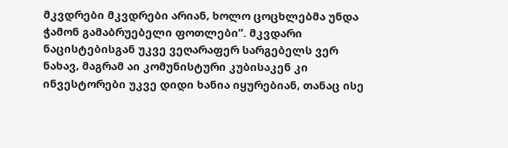მკვდრები მკვდრები არიან, ხოლო ცოცხლებმა უნდა ჭამონ გამაბრუებელი ფოთლები”. მკვდარი ნაცისტებისგან უკვე ვეღარაფერ სარგებელს ვერ ნახავ, მაგრამ აი კომუნისტური კუბისაკენ კი ინვესტორები უკვე დიდი ხანია იყურებიან, თანაც ისე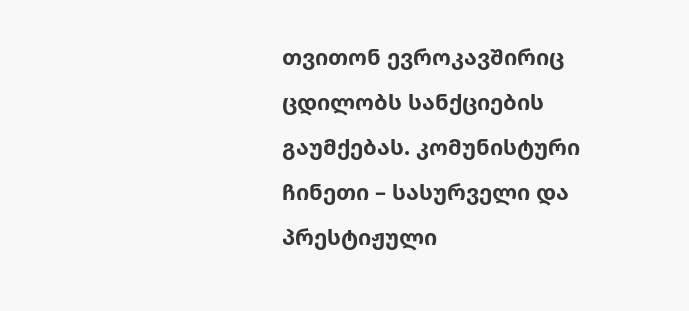თვითონ ევროკავშირიც ცდილობს სანქციების გაუმქებას. კომუნისტური ჩინეთი – სასურველი და პრესტიჟული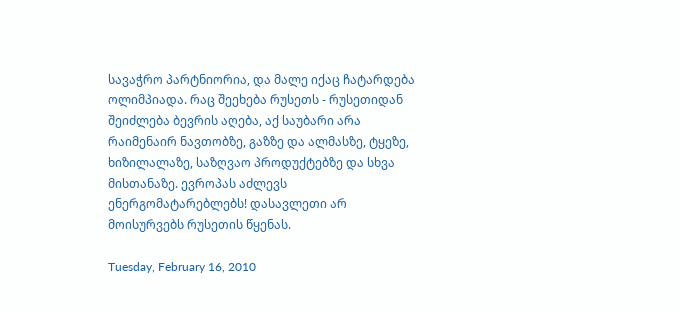სავაჭრო პარტნიორია, და მალე იქაც ჩატარდება ოლიმპიადა. რაც შეეხება რუსეთს - რუსეთიდან შეიძლება ბევრის აღება, აქ საუბარი არა რაიმენაირ ნავთობზე, გაზზე და ალმასზე, ტყეზე, ხიზილალაზე, საზღვაო პროდუქტებზე და სხვა მისთანაზე. ევროპას აძლევს ენერგომატარებლებს! დასავლეთი არ მოისურვებს რუსეთის წყენას.

Tuesday, February 16, 2010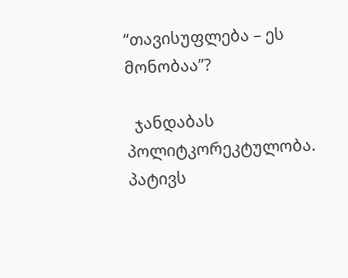“თავისუფლება – ეს მონობაა”?

  ჯანდაბას პოლიტკორეკტულობა. პატივს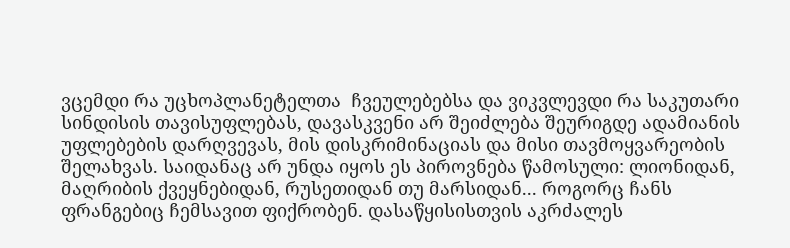ვცემდი რა უცხოპლანეტელთა  ჩვეულებებსა და ვიკვლევდი რა საკუთარი სინდისის თავისუფლებას, დავასკვენი არ შეიძლება შეურიგდე ადამიანის უფლებების დარღვევას, მის დისკრიმინაციას და მისი თავმოყვარეობის შელახვას. საიდანაც არ უნდა იყოს ეს პიროვნება წამოსული: ლიონიდან, მაღრიბის ქვეყნებიდან, რუსეთიდან თუ მარსიდან... როგორც ჩანს ფრანგებიც ჩემსავით ფიქრობენ. დასაწყისისთვის აკრძალეს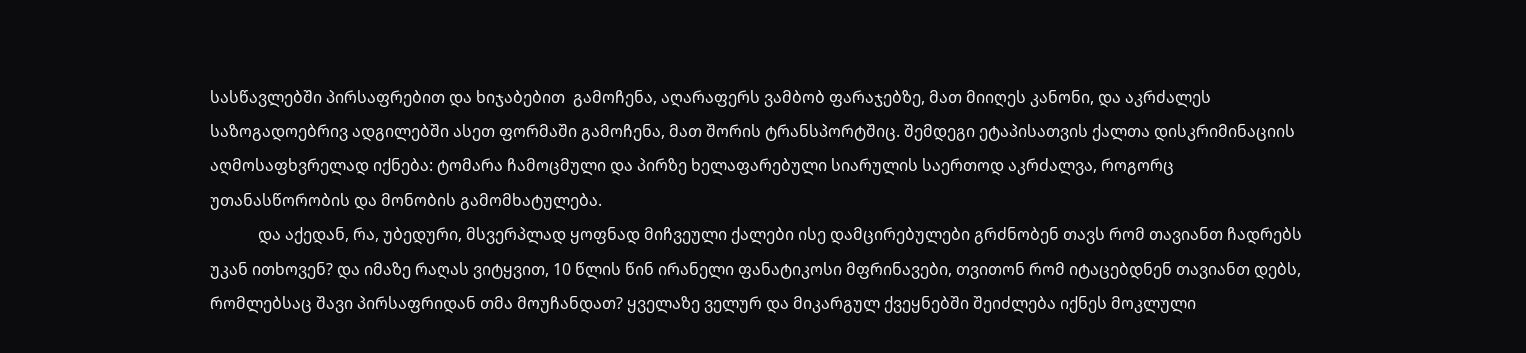სასწავლებში პირსაფრებით და ხიჯაბებით  გამოჩენა, აღარაფერს ვამბობ ფარაჯებზე, მათ მიიღეს კანონი, და აკრძალეს საზოგადოებრივ ადგილებში ასეთ ფორმაში გამოჩენა, მათ შორის ტრანსპორტშიც. შემდეგი ეტაპისათვის ქალთა დისკრიმინაციის აღმოსაფხვრელად იქნება: ტომარა ჩამოცმული და პირზე ხელაფარებული სიარულის საერთოდ აკრძალვა, როგორც უთანასწორობის და მონობის გამომხატულება.
            და აქედან, რა, უბედური, მსვერპლად ყოფნად მიჩვეული ქალები ისე დამცირებულები გრძნობენ თავს რომ თავიანთ ჩადრებს უკან ითხოვენ? და იმაზე რაღას ვიტყვით, 10 წლის წინ ირანელი ფანატიკოსი მფრინავები, თვითონ რომ იტაცებდნენ თავიანთ დებს, რომლებსაც შავი პირსაფრიდან თმა მოუჩანდათ? ყველაზე ველურ და მიკარგულ ქვეყნებში შეიძლება იქნეს მოკლული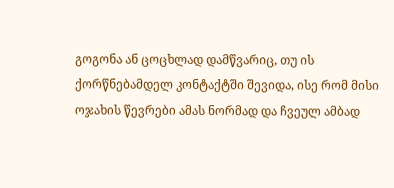გოგონა ან ცოცხლად დამწვარიც, თუ ის ქორწნებამდელ კონტაქტში შევიდა, ისე რომ მისი ოჯახის წევრები ამას ნორმად და ჩვეულ ამბად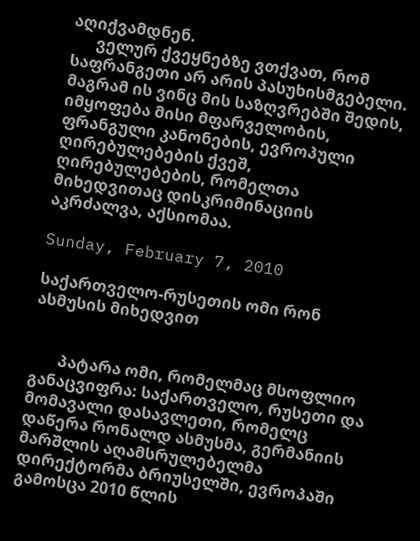აღიქვამდნენ.
      ველურ ქვეყნებზე ვთქვათ, რომ საფრანგეთი არ არის პასუხისმგებელი. მაგრამ ის ვინც მის საზღვრებში შედის, იმყოფება მისი მფარველობის, ფრანგული კანონების, ევროპული ღირებულებების ქვეშ, ღირებულებების, რომელთა მიხედვითაც დისკრიმინაციის აკრძალვა, აქსიომაა.

Sunday, February 7, 2010

საქართველო-რუსეთის ომი რონ ასმუსის მიხედვით


       პატარა ომი, რომელმაც მსოფლიო განაცვიფრა: საქართველო, რუსეთი და მომავალი დასავლეთი, რომელც დაწერა რონალდ ასმუსმა, გერმანიის მარშლის აღამსრულებელმა დირექტორმა ბრიუსელში, ევროპაში გამოსცა 2010 წლის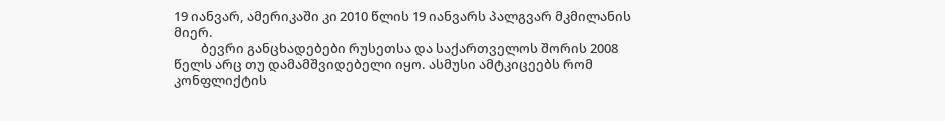19 იანვარ, ამერიკაში კი 2010 წლის 19 იანვარს პალგვარ მკმილანის მიერ.
         ბევრი განცხადებები რუსეთსა და საქართველოს შორის 2008 წელს არც თუ დამამშვიდებელი იყო. ასმუსი ამტკიცეებს რომ კონფლიქტის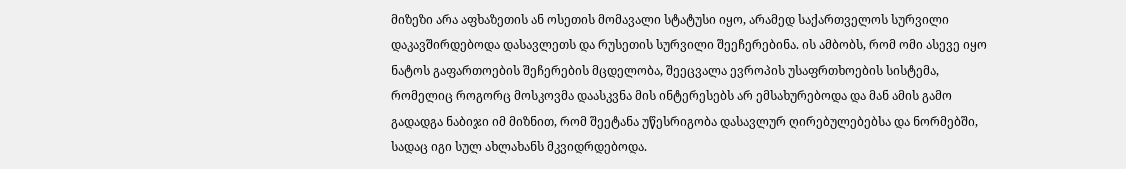მიზეზი არა აფხაზეთის ან ოსეთის მომავალი სტატუსი იყო, არამედ საქართველოს სურვილი დაკავშირდებოდა დასავლეთს და რუსეთის სურვილი შეეჩერებინა. ის ამბობს, რომ ომი ასევე იყო ნატოს გაფართოების შეჩერების მცდელობა, შეეცვალა ევროპის უსაფრთხოების სისტემა, რომელიც როგორც მოსკოვმა დაასკვნა მის ინტერესებს არ ემსახურებოდა და მან ამის გამო გადადგა ნაბიჯი იმ მიზნით, რომ შეეტანა უწესრიგობა დასავლურ ღირებულებებსა და ნორმებში, სადაც იგი სულ ახლახანს მკვიდრდებოდა.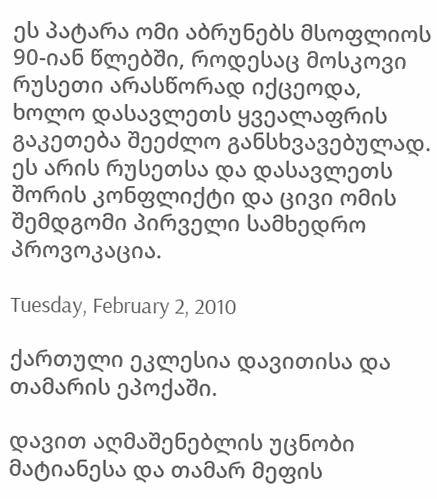ეს პატარა ომი აბრუნებს მსოფლიოს 90-იან წლებში, როდესაც მოსკოვი რუსეთი არასწორად იქცეოდა, ხოლო დასავლეთს ყვეალაფრის გაკეთება შეეძლო განსხვავებულად. ეს არის რუსეთსა და დასავლეთს შორის კონფლიქტი და ცივი ომის შემდგომი პირველი სამხედრო პროვოკაცია.

Tuesday, February 2, 2010

ქართული ეკლესია დავითისა და თამარის ეპოქაში.

დავით აღმაშენებლის უცნობი მატიანესა და თამარ მეფის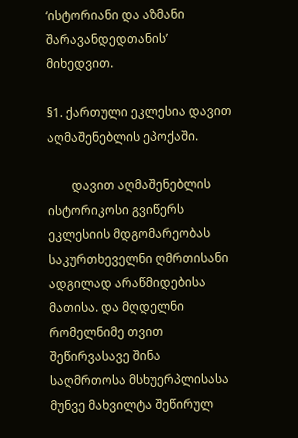‘ისტორიანი და აზმანი შარავანდედთანის’ მიხედვით.

§1. ქართული ეკლესია დავით აღმაშენებლის ეპოქაში.

        დავით აღმაშენებლის ისტორიკოსი გვიწერს ეკლესიის მდგომარეობას საკურთხეველნი ღმრთისანი ადგილად არაწმიდებისა მათისა. და მღდელნი რომელნიმე თვით შეწირვასავე შინა საღმრთოსა მსხუერპლისასა მუნვე მახვილტა შეწირულ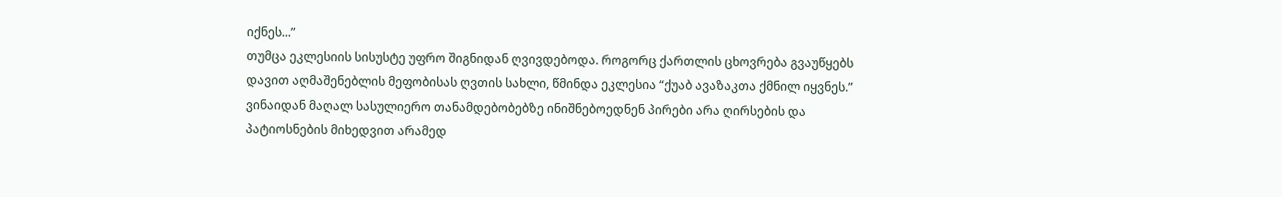იქნეს...”
თუმცა ეკლესიის სისუსტე უფრო შიგნიდან ღვივდებოდა. როგორც ქართლის ცხოვრება გვაუწყებს დავით აღმაშენებლის მეფობისას ღვთის სახლი, წმინდა ეკლესია “ქუაბ ავაზაკთა ქმნილ იყვნეს.” ვინაიდან მაღალ სასულიერო თანამდებობებზე ინიშნებოედნენ პირები არა ღირსების და პატიოსნების მიხედვით არამედ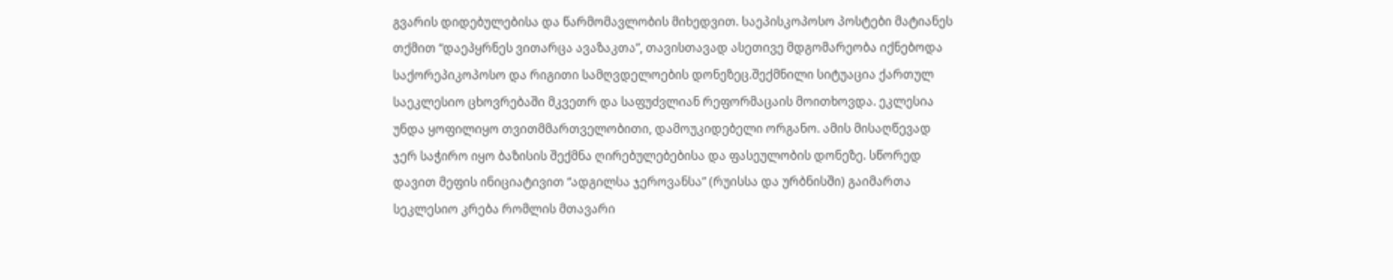გვარის დიდებულებისა და წარმომავლობის მიხედვით. საეპისკოპოსო პოსტები მატიანეს თქმით “დაეპყრნეს ვითარცა ავაზაკთა”, თავისთავად ასეთივე მდგომარეობა იქნებოდა საქორეპიკოპოსო და რიგითი სამღვდელოების დონეზეც.შექმნილი სიტუაცია ქართულ საეკლესიო ცხოვრებაში მკვეთრ და საფუძვლიან რეფორმაცაის მოითხოვდა. ეკლესია უნდა ყოფილიყო თვითმმართველობითი, დამოუკიდებელი ორგანო. ამის მისაღწევად ჯერ საჭირო იყო ბაზისის შექმნა ღირებულებებისა და ფასეულობის დონეზე. სწორედ დავით მეფის ინიციატივით “ადგილსა ჯეროვანსა” (რუისსა და ურბნისში) გაიმართა სეკლესიო კრება რომლის მთავარი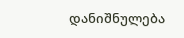დანიშნულება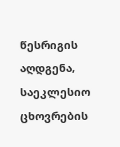წესრიგის აღდგენა, საეკლესიო ცხოვრების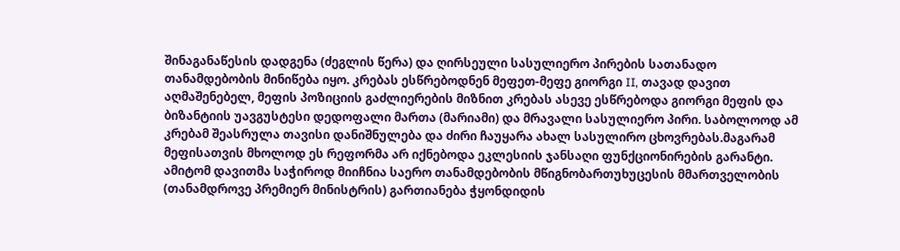შინაგანაწესის დადგენა (ძეგლის წერა) და ღირსეული სასულიერო პირების სათანადო თანამდებობის მინიწება იყო. კრებას ესწრებოდნენ მეფეთ-მეფე გიორგი II, თავად დავით აღმაშენებელ, მეფის პოზიციის გაძლიერების მიზნით კრებას ასევე ესწრებოდა გიორგი მეფის და ბიზანტიის უავგუსტესი დედოფალი მართა (მარიამი) და მრავალი სასულიერო პირი. საბოლოოდ ამ კრებამ შეასრულა თავისი დანიშნულება და ძირი ჩაუყარა ახალ სასულირო ცხოვრებას.მაგარამ მეფისათვის მხოლოდ ეს რეფორმა არ იქნებოდა ეკლესიის ჯანსაღი ფუნქციონირების გარანტი. ამიტომ დავითმა საჭიროდ მიიჩნია საერო თანამდებობის მწიგნობართუხუცესის მმართველობის (თანამდროვე პრემიერ მინისტრის) გართიანება ჭყონდიდის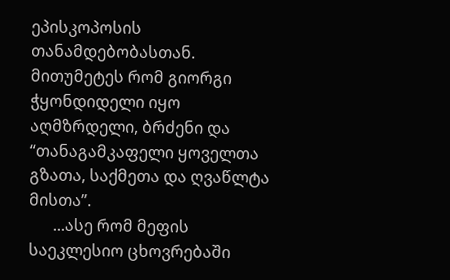ეპისკოპოსის თანამდებობასთან. მითუმეტეს რომ გიორგი ჭყონდიდელი იყო აღმზრდელი, ბრძენი და “თანაგამკაფელი ყოველთა გზათა, საქმეთა და ღვაწლტა მისთა”.
      ...ასე რომ მეფის საეკლესიო ცხოვრებაში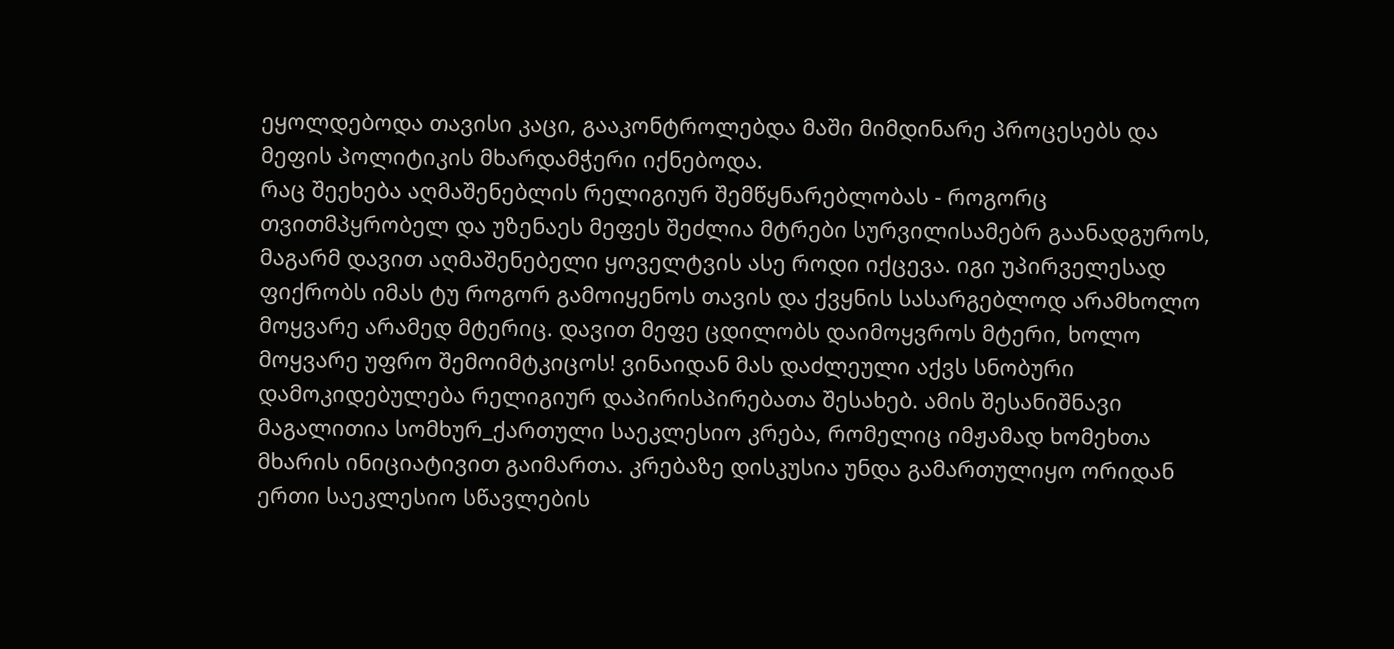ეყოლდებოდა თავისი კაცი, გააკონტროლებდა მაში მიმდინარე პროცესებს და მეფის პოლიტიკის მხარდამჭერი იქნებოდა.
რაც შეეხება აღმაშენებლის რელიგიურ შემწყნარებლობას - როგორც თვითმპყრობელ და უზენაეს მეფეს შეძლია მტრები სურვილისამებრ გაანადგუროს, მაგარმ დავით აღმაშენებელი ყოველტვის ასე როდი იქცევა. იგი უპირველესად ფიქრობს იმას ტუ როგორ გამოიყენოს თავის და ქვყნის სასარგებლოდ არამხოლო მოყვარე არამედ მტერიც. დავით მეფე ცდილობს დაიმოყვროს მტერი, ხოლო მოყვარე უფრო შემოიმტკიცოს! ვინაიდან მას დაძლეული აქვს სნობური დამოკიდებულება რელიგიურ დაპირისპირებათა შესახებ. ამის შესანიშნავი მაგალითია სომხურ_ქართული საეკლესიო კრება, რომელიც იმჟამად ხომეხთა მხარის ინიციატივით გაიმართა. კრებაზე დისკუსია უნდა გამართულიყო ორიდან ერთი საეკლესიო სწავლების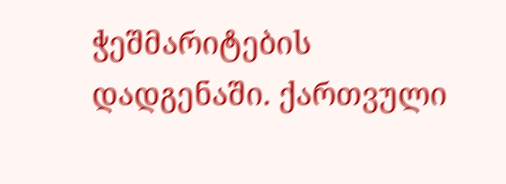ჭეშმარიტების დადგენაში. ქართვული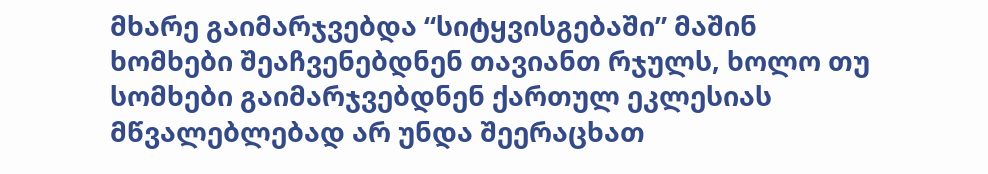მხარე გაიმარჯვებდა “სიტყვისგებაში” მაშინ ხომხები შეაჩვენებდნენ თავიანთ რჯულს, ხოლო თუ სომხები გაიმარჯვებდნენ ქართულ ეკლესიას მწვალებლებად არ უნდა შეერაცხათ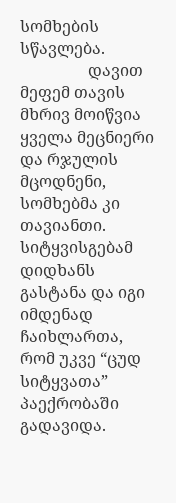სომხების სწავლება.
                 დავით მეფემ თავის მხრივ მოიწვია ყველა მეცნიერი და რჯულის მცოდნენი, სომხებმა კი თავიანთი. სიტყვისგებამ დიდხანს გასტანა და იგი იმდენად ჩაიხლართა, რომ უკვე “ცუდ სიტყვათა” პაექრობაში გადავიდა.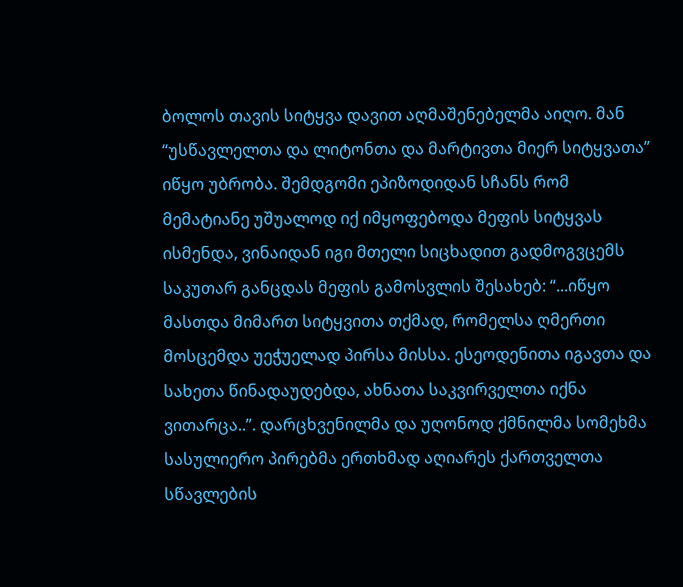ბოლოს თავის სიტყვა დავით აღმაშენებელმა აიღო. მან “უსწავლელთა და ლიტონთა და მარტივთა მიერ სიტყვათა” იწყო უბრობა. შემდგომი ეპიზოდიდან სჩანს რომ მემატიანე უშუალოდ იქ იმყოფებოდა მეფის სიტყვას ისმენდა, ვინაიდან იგი მთელი სიცხადით გადმოგვცემს საკუთარ განცდას მეფის გამოსვლის შესახებ: “...იწყო მასთდა მიმართ სიტყვითა თქმად, რომელსა ღმერთი მოსცემდა უეჭუელად პირსა მისსა. ესეოდენითა იგავთა და სახეთა წინადაუდებდა, ახნათა საკვირველთა იქნა ვითარცა..”. დარცხვენილმა და უღონოდ ქმნილმა სომეხმა სასულიერო პირებმა ერთხმად აღიარეს ქართველთა სწავლების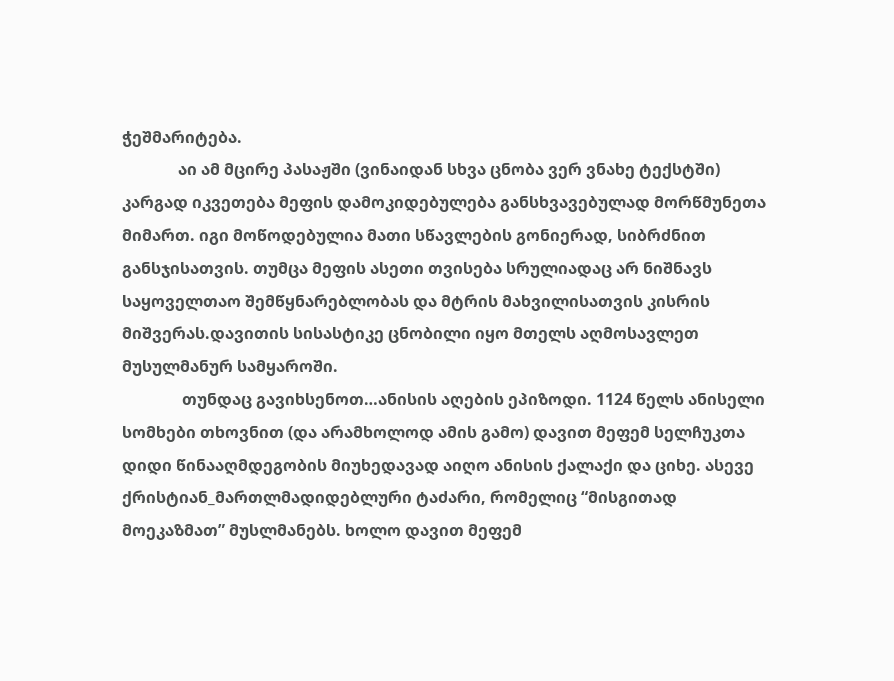ჭეშმარიტება.
              აი ამ მცირე პასაჟში (ვინაიდან სხვა ცნობა ვერ ვნახე ტექსტში) კარგად იკვეთება მეფის დამოკიდებულება განსხვავებულად მორწმუნეთა მიმართ. იგი მოწოდებულია მათი სწავლების გონიერად, სიბრძნით განსჯისათვის. თუმცა მეფის ასეთი თვისება სრულიადაც არ ნიშნავს საყოველთაო შემწყნარებლობას და მტრის მახვილისათვის კისრის მიშვერას.დავითის სისასტიკე ცნობილი იყო მთელს აღმოსავლეთ მუსულმანურ სამყაროში.
               თუნდაც გავიხსენოთ…ანისის აღების ეპიზოდი. 1124 წელს ანისელი სომხები თხოვნით (და არამხოლოდ ამის გამო) დავით მეფემ სელჩუკთა დიდი წინააღმდეგობის მიუხედავად აიღო ანისის ქალაქი და ციხე. ასევე ქრისტიან_მართლმადიდებლური ტაძარი, რომელიც “მისგითად მოეკაზმათ” მუსლმანებს. ხოლო დავით მეფემ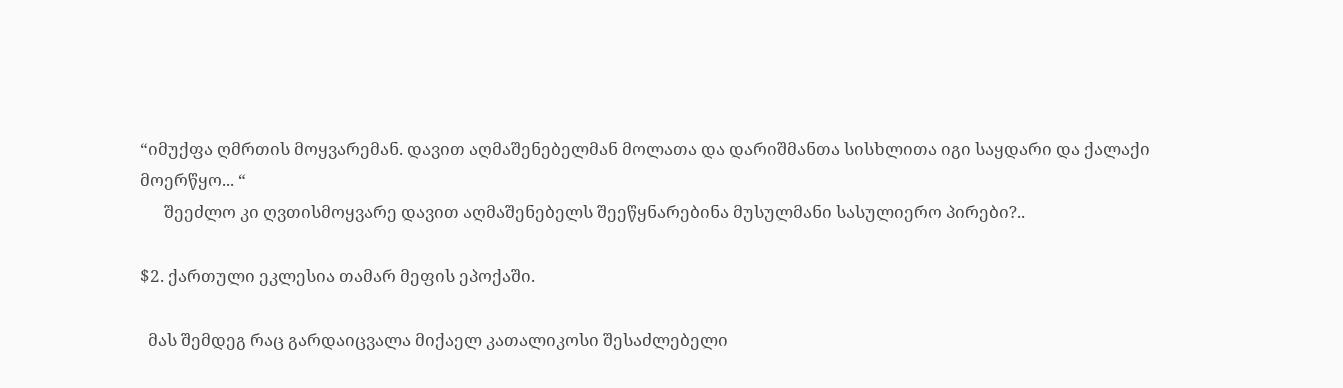“იმუქფა ღმრთის მოყვარემან. დავით აღმაშენებელმან მოლათა და დარიშმანთა სისხლითა იგი საყდარი და ქალაქი მოერწყო... “
      შეეძლო კი ღვთისმოყვარე დავით აღმაშენებელს შეეწყნარებინა მუსულმანი სასულიერო პირები?..

$2. ქართული ეკლესია თამარ მეფის ეპოქაში.

  მას შემდეგ რაც გარდაიცვალა მიქაელ კათალიკოსი შესაძლებელი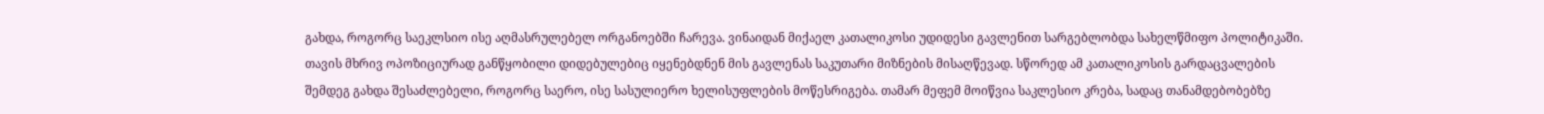გახდა, როგორც საეკლსიო ისე აღმასრულებელ ორგანოებში ჩარევა. ვინაიდან მიქაელ კათალიკოსი უდიდესი გავლენით სარგებლობდა სახელწმიფო პოლიტიკაში. თავის მხრივ ოპოზიციურად განწყობილი დიდებულებიც იყენებდნენ მის გავლენას საკუთარი მიზნების მისაღწევად. სწორედ ამ კათალიკოსის გარდაცვალების შემდეგ გახდა შესაძლებელი, როგორც საერო, ისე სასულიერო ხელისუფლების მოწესრიგება. თამარ მეფემ მოიწვია საკლესიო კრება, სადაც თანამდებობებზე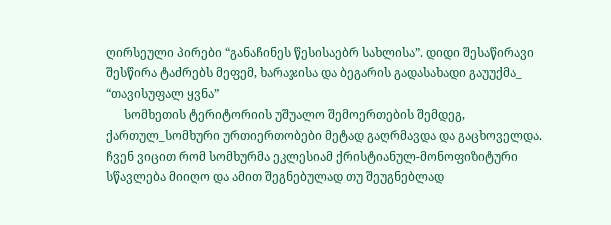ღირსეული პირები “განაჩინეს წესისაებრ სახლისა”. დიდი შესაწირავი შესწირა ტაძრებს მეფემ, ხარაჯისა და ბეგარის გადასახადი გაუუქმა_ “თავისუფალ ყვნა”
      სომხეთის ტერიტორიის უშუალო შემოერთების შემდეგ, ქართულ_სომხური ურთიერთობები მეტად გაღრმავდა და გაცხოველდა. ჩვენ ვიცით რომ სომხურმა ეკლესიამ ქრისტიანულ-მონოფიზიტური სწავლება მიიღო და ამით შეგნებულად თუ შეუგნებლად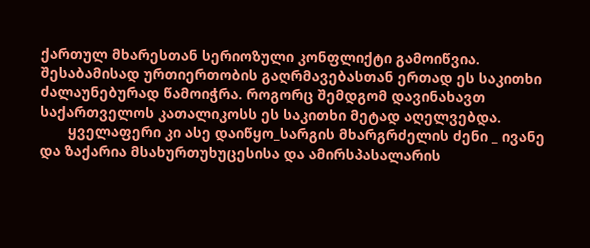ქართულ მხარესთან სერიოზული კონფლიქტი გამოიწვია. შესაბამისად ურთიერთობის გაღრმავებასთან ერთად ეს საკითხი ძალაუნებურად წამოიჭრა. როგორც შემდგომ დავინახავთ საქართველოს კათალიკოსს ეს საკითხი მეტად აღელვებდა.
       ყველაფერი კი ასე დაიწყო_სარგის მხარგრძელის ძენი _ ივანე და ზაქარია მსახურთუხუცესისა და ამირსპასალარის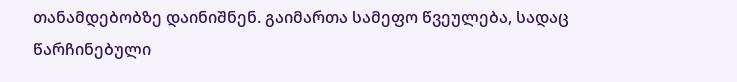თანამდებობზე დაინიშნენ. გაიმართა სამეფო წვეულება, სადაც წარჩინებული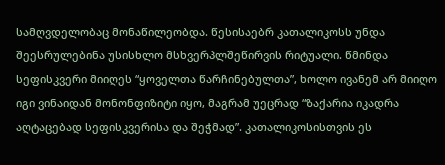სამღვდელობაც მონაწილეობდა. წესისაებრ კათალიკოსს უნდა შეესრულებინა უსისხლო მსხვერპლშეწირვის რიტუალი. წმინდა სეფისკვერი მიიღეს “ყოველთა წარჩინებულთა”, ხოლო ივანემ არ მიიღო იგი ვინაიდან მონონფიზიტი იყო, მაგრამ უეცრად “ზაქარია იკადრა აღტაცებად სეფისკვერისა და შეჭმად”. კათალიკოსისთვის ეს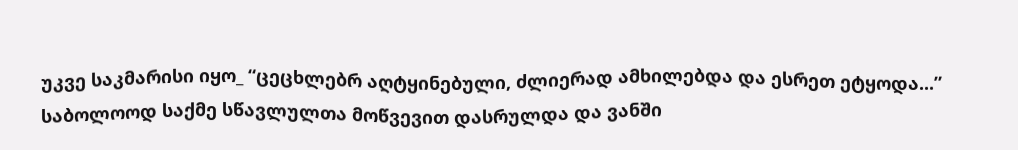უკვე საკმარისი იყო_ “ცეცხლებრ აღტყინებული, ძლიერად ამხილებდა და ესრეთ ეტყოდა...” საბოლოოდ საქმე სწავლულთა მოწვევით დასრულდა და ვანში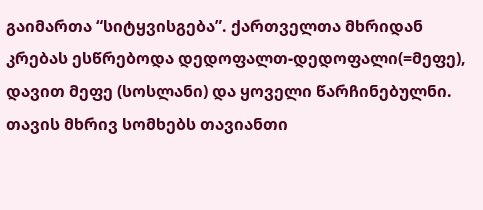გაიმართა “სიტყვისგება”. ქართველთა მხრიდან კრებას ესწრებოდა დედოფალთ-დედოფალი(=მეფე), დავით მეფე (სოსლანი) და ყოველი წარჩინებულნი. თავის მხრივ სომხებს თავიანთი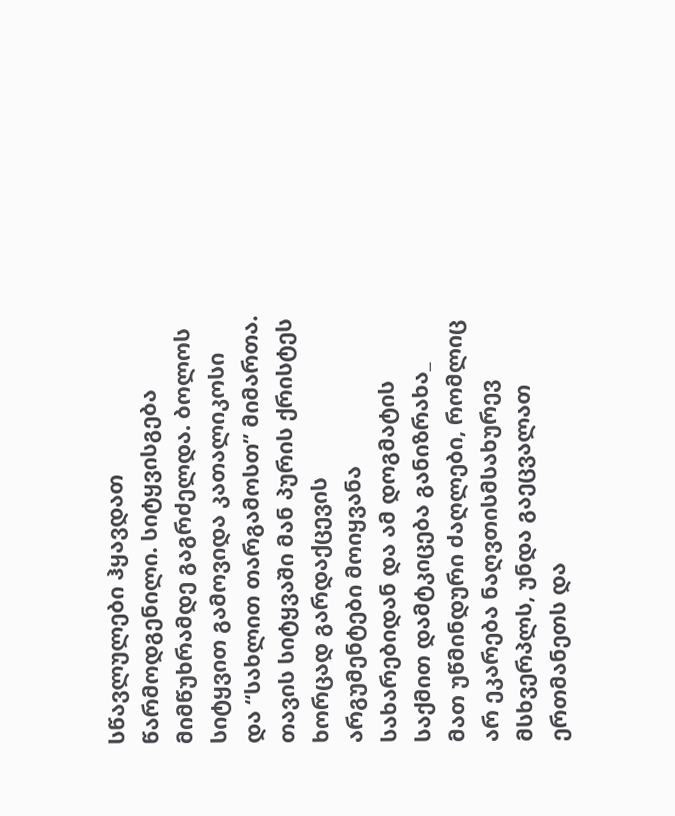სწავლულები ჰყავდათ წარმოდგენილი. სიტყვისგება მიმწუხრამდე გაგრძელდა. ბოლოს სიტყვით გამოვიდა კათალიკოსი და “სახლით თარგამოსთ” მიმართა. თავის სიტყვაში მან პურის ქრისტეს ხორცად გარდაქცევის არგუმენტები მოიყვანა სახარებიდან და ამ დოგმატის საქმით დამტკიცება განიზრახა_ მათ უწმინდური ძაღლები, რომლიც არ ეკარება ნაღვთისმსახურევ მსხვერპლს, უნდა გაეცვალათ ერთმანეთს და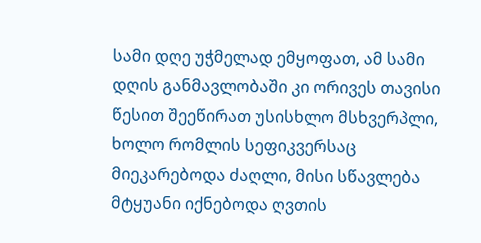სამი დღე უჭმელად ემყოფათ, ამ სამი დღის განმავლობაში კი ორივეს თავისი წესით შეეწირათ უსისხლო მსხვერპლი, ხოლო რომლის სეფიკვერსაც მიეკარებოდა ძაღლი, მისი სწავლება მტყუანი იქნებოდა ღვთის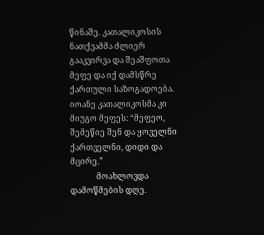წინაშე. კათალიკოსის ნათქვამმა ძლიერ გააკვირვა და შეაშფოთა მეფე და იქ დამსწრე ქართული საზოგადოება. იოანე კათალიკოსმა კი მიუგო მეფეს: “მეფეო, შემეწიე შენ და ყოველნი ქართველნი, დიდი და მცირე.”
             მოახლოვდა დამოწმების დღე.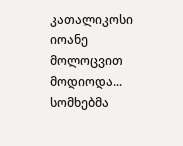კათალიკოსი იოანე მოლოცვით მოდიოდა... სომხებმა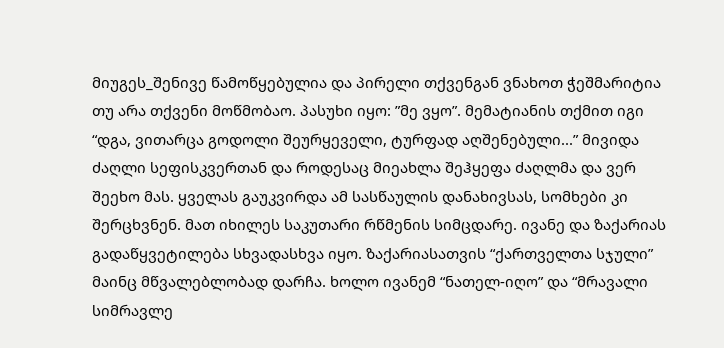მიუგეს_შენივე წამოწყებულია და პირელი თქვენგან ვნახოთ ჭეშმარიტია თუ არა თქვენი მოწმობაო. პასუხი იყო: ”მე ვყო”. მემატიანის თქმით იგი “დგა, ვითარცა გოდოლი შეურყეველი, ტურფად აღშენებული...” მივიდა ძაღლი სეფისკვერთან და როდესაც მიეახლა შეჰყეფა ძაღლმა და ვერ შეეხო მას. ყველას გაუკვირდა ამ სასწაულის დანახივსას, სომხები კი შერცხვნენ. მათ იხილეს საკუთარი რწმენის სიმცდარე. ივანე და ზაქარიას გადაწყვეტილება სხვადასხვა იყო. ზაქარიასათვის “ქართველთა სჯული” მაინც მწვალებლობად დარჩა. ხოლო ივანემ “ნათელ-იღო” და “მრავალი სიმრავლე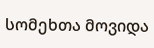სომეხთა მოვიდა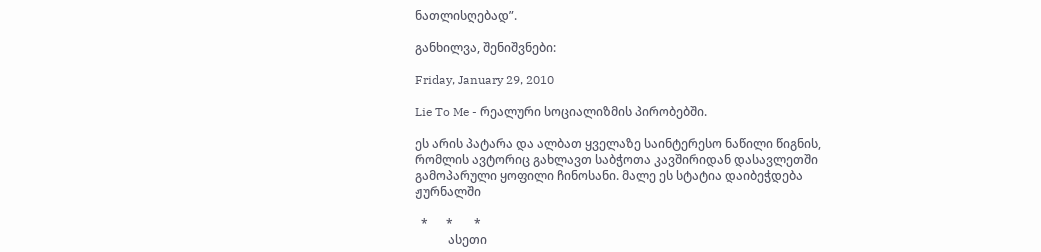ნათლისღებად”.

განხილვა, შენიშვნები:

Friday, January 29, 2010

Lie To Me - რეალური სოციალიზმის პირობებში.

ეს არის პატარა და ალბათ ყველაზე საინტერესო ნაწილი წიგნის, რომლის ავტორიც გახლავთ საბჭოთა კავშირიდან დასავლეთში გამოპარული ყოფილი ჩინოსანი. მალე ეს სტატია დაიბეჭდება ჟურნალში

  *      *       *
           ასეთი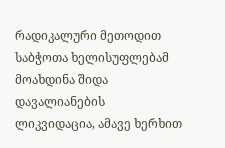რადიკალური მეთოდით საბჭოთა ხელისუფლებამ მოახდინა შიდა დავალიანების ლიკვიდაცია, ამავე ხერხით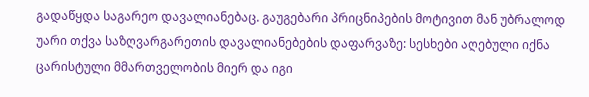გადაწყდა საგარეო დავალიანებაც. გაუგებარი პრიცნიპების მოტივით მან უბრალოდ უარი თქვა საზღვარგარეთის დავალიანებების დაფარვაზე: სესხები აღებული იქნა ცარისტული მმართველობის მიერ და იგი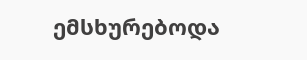ემსხურებოდა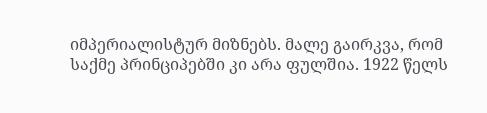იმპერიალისტურ მიზნებს. მალე გაირკვა, რომ საქმე პრინციპებში კი არა ფულშია. 1922 წელს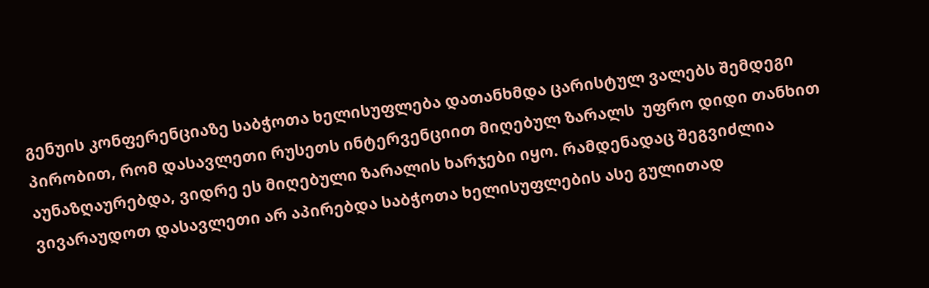გენუის კონფერენციაზე საბჭოთა ხელისუფლება დათანხმდა ცარისტულ ვალებს შემდეგი პირობით, რომ დასავლეთი რუსეთს ინტერვენციით მიღებულ ზარალს  უფრო დიდი თანხით აუნაზღაურებდა, ვიდრე ეს მიღებული ზარალის ხარჯები იყო. რამდენადაც შეგვიძლია ვივარაუდოთ დასავლეთი არ აპირებდა საბჭოთა ხელისუფლების ასე გულითად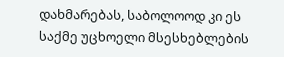დახმარებას, საბოლოოდ კი ეს საქმე უცხოელი მსესხებლების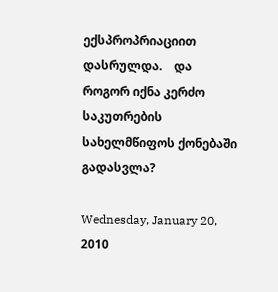ექსპროპრიაციით დასრულდა.    და როგორ იქნა კერძო საკუთრების სახელმწიფოს ქონებაში გადასვლა?

Wednesday, January 20, 2010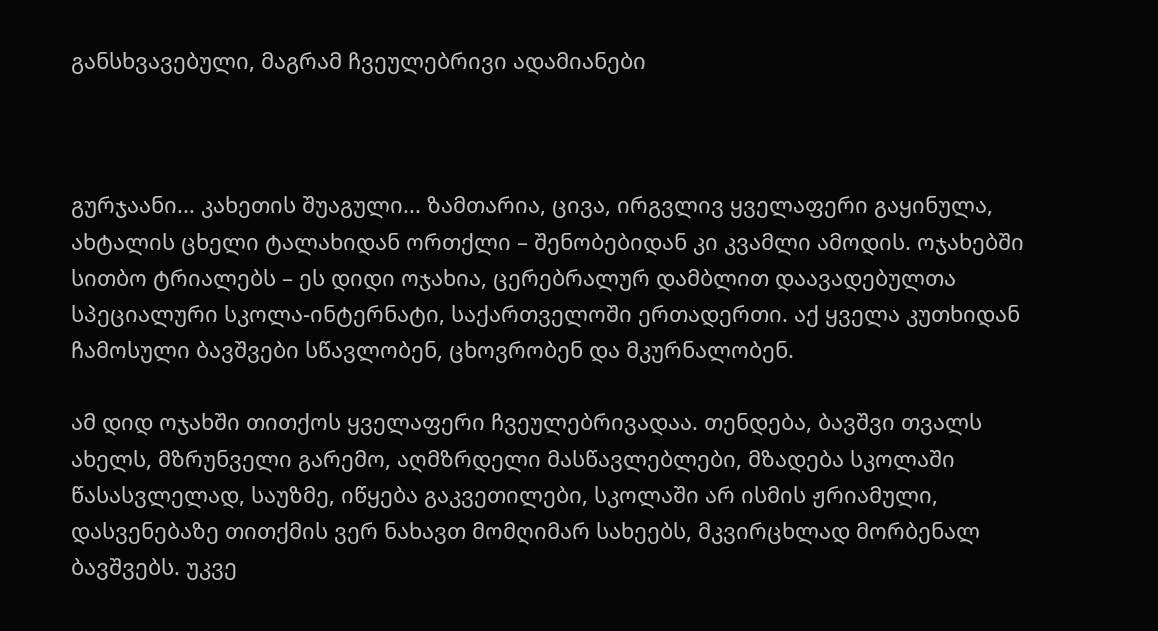განსხვავებული, მაგრამ ჩვეულებრივი ადამიანები



გურჯაანი... კახეთის შუაგული... ზამთარია, ცივა, ირგვლივ ყველაფერი გაყინულა, ახტალის ცხელი ტალახიდან ორთქლი – შენობებიდან კი კვამლი ამოდის. ოჯახებში სითბო ტრიალებს – ეს დიდი ოჯახია, ცერებრალურ დამბლით დაავადებულთა სპეციალური სკოლა-ინტერნატი, საქართველოში ერთადერთი. აქ ყველა კუთხიდან ჩამოსული ბავშვები სწავლობენ, ცხოვრობენ და მკურნალობენ.

ამ დიდ ოჯახში თითქოს ყველაფერი ჩვეულებრივადაა. თენდება, ბავშვი თვალს ახელს, მზრუნველი გარემო, აღმზრდელი მასწავლებლები, მზადება სკოლაში წასასვლელად, საუზმე, იწყება გაკვეთილები, სკოლაში არ ისმის ჟრიამული, დასვენებაზე თითქმის ვერ ნახავთ მომღიმარ სახეებს, მკვირცხლად მორბენალ ბავშვებს. უკვე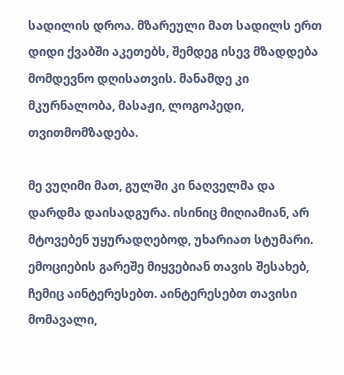სადილის დროა. მზარეული მათ სადილს ერთ დიდი ქვაბში აკეთებს, შემდეგ ისევ მზადდება მომდევნო დღისათვის. მანამდე კი მკურნალობა, მასაჟი, ლოგოპედი, თვითმომზადება.

მე ვუღიმი მათ, გულში კი ნაღველმა და დარდმა დაისადგურა. ისინიც მიღიამიან, არ მტოვებენ უყურადღებოდ, უხარიათ სტუმარი. ემოციების გარეშე მიყვებიან თავის შესახებ, ჩემიც აინტერესებთ. აინტერესებთ თავისი მომავალი,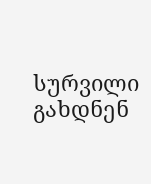სურვილი გახდნენ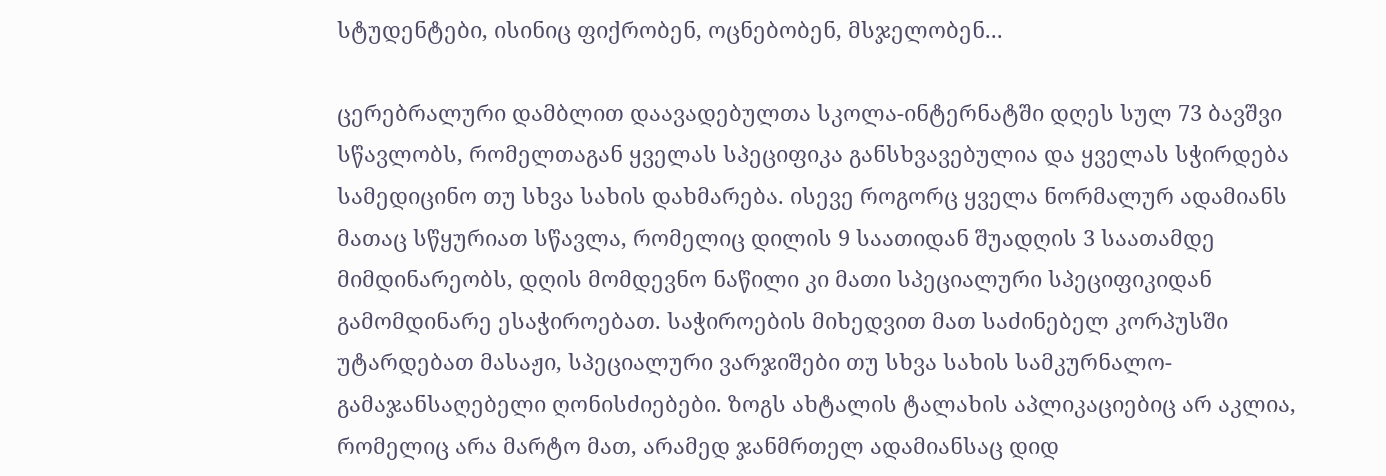სტუდენტები, ისინიც ფიქრობენ, ოცნებობენ, მსჯელობენ...

ცერებრალური დამბლით დაავადებულთა სკოლა-ინტერნატში დღეს სულ 73 ბავშვი სწავლობს, რომელთაგან ყველას სპეციფიკა განსხვავებულია და ყველას სჭირდება სამედიცინო თუ სხვა სახის დახმარება. ისევე როგორც ყველა ნორმალურ ადამიანს მათაც სწყურიათ სწავლა, რომელიც დილის 9 საათიდან შუადღის 3 საათამდე მიმდინარეობს, დღის მომდევნო ნაწილი კი მათი სპეციალური სპეციფიკიდან გამომდინარე ესაჭიროებათ. საჭიროების მიხედვით მათ საძინებელ კორპუსში უტარდებათ მასაჟი, სპეციალური ვარჯიშები თუ სხვა სახის სამკურნალო-გამაჯანსაღებელი ღონისძიებები. ზოგს ახტალის ტალახის აპლიკაციებიც არ აკლია, რომელიც არა მარტო მათ, არამედ ჯანმრთელ ადამიანსაც დიდ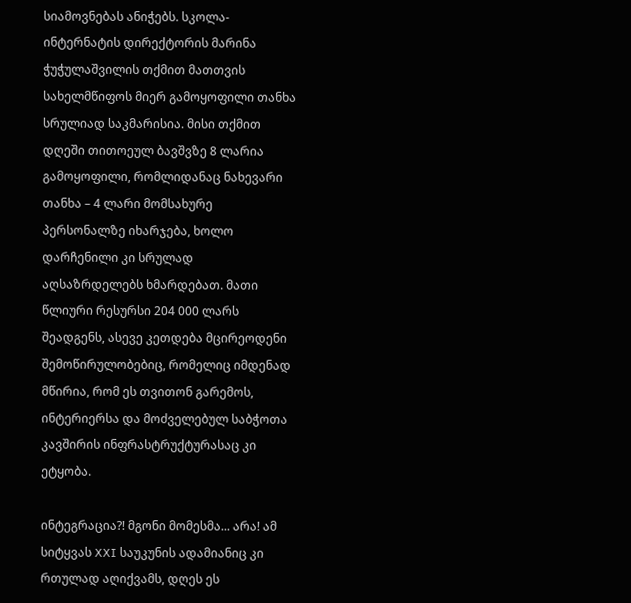სიამოვნებას ანიჭებს. სკოლა-ინტერნატის დირექტორის მარინა ჭუჭულაშვილის თქმით მათთვის სახელმწიფოს მიერ გამოყოფილი თანხა სრულიად საკმარისია. მისი თქმით დღეში თითოეულ ბავშვზე 8 ლარია გამოყოფილი, რომლიდანაც ნახევარი თანხა – 4 ლარი მომსახურე პერსონალზე იხარჯება, ხოლო დარჩენილი კი სრულად აღსაზრდელებს ხმარდებათ. მათი წლიური რესურსი 204 000 ლარს შეადგენს, ასევე კეთდება მცირეოდენი შემოწირულობებიც, რომელიც იმდენად მწირია, რომ ეს თვითონ გარემოს, ინტერიერსა და მოძველებულ საბჭოთა კავშირის ინფრასტრუქტურასაც კი ეტყობა.

ინტეგრაცია?! მგონი მომესმა... არა! ამ სიტყვას XXI საუკუნის ადამიანიც კი რთულად აღიქვამს, დღეს ეს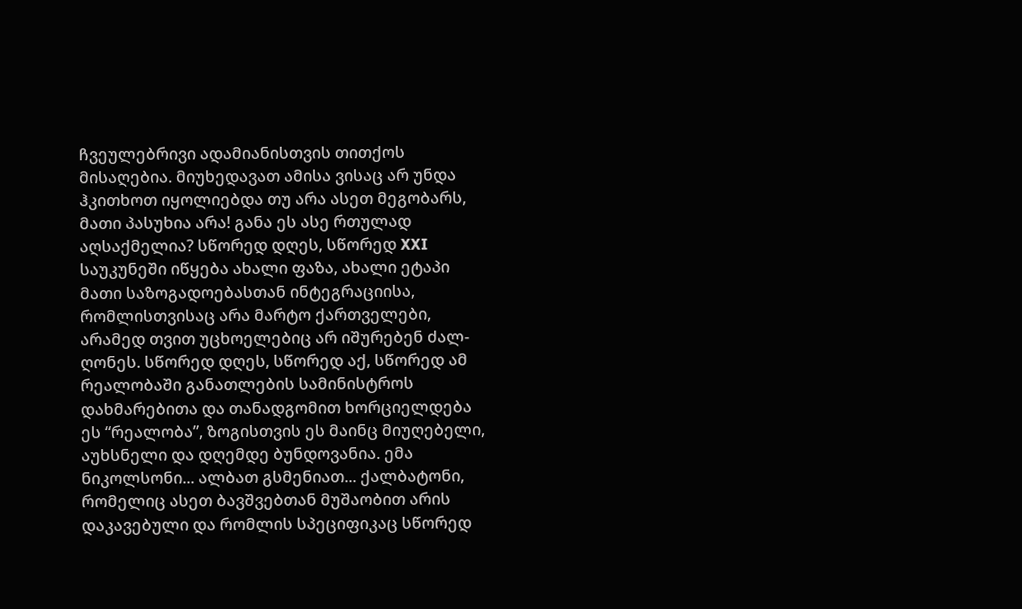ჩვეულებრივი ადამიანისთვის თითქოს მისაღებია. მიუხედავათ ამისა ვისაც არ უნდა ჰკითხოთ იყოლიებდა თუ არა ასეთ მეგობარს, მათი პასუხია არა! განა ეს ასე რთულად აღსაქმელია? სწორედ დღეს, სწორედ XXI საუკუნეში იწყება ახალი ფაზა, ახალი ეტაპი მათი საზოგადოებასთან ინტეგრაციისა, რომლისთვისაც არა მარტო ქართველები, არამედ თვით უცხოელებიც არ იშურებენ ძალ-ღონეს. სწორედ დღეს, სწორედ აქ, სწორედ ამ რეალობაში განათლების სამინისტროს დახმარებითა და თანადგომით ხორციელდება ეს “რეალობა”, ზოგისთვის ეს მაინც მიუღებელი, აუხსნელი და დღემდე ბუნდოვანია. ემა ნიკოლსონი... ალბათ გსმენიათ... ქალბატონი, რომელიც ასეთ ბავშვებთან მუშაობით არის დაკავებული და რომლის სპეციფიკაც სწორედ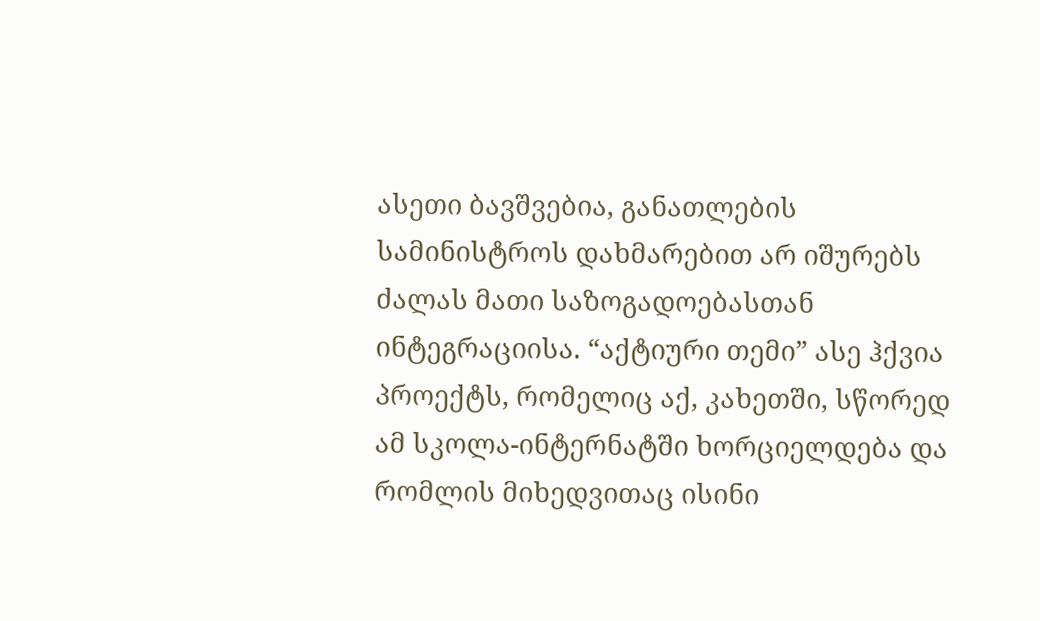ასეთი ბავშვებია, განათლების სამინისტროს დახმარებით არ იშურებს ძალას მათი საზოგადოებასთან ინტეგრაციისა. “აქტიური თემი” ასე ჰქვია პროექტს, რომელიც აქ, კახეთში, სწორედ ამ სკოლა-ინტერნატში ხორციელდება და რომლის მიხედვითაც ისინი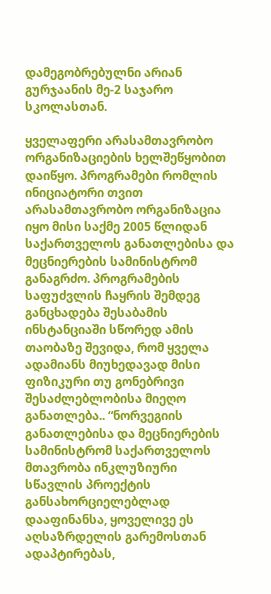დამეგობრებულნი არიან გურჯაანის მე-2 საჯარო სკოლასთან.

ყველაფერი არასამთავრობო ორგანიზაციების ხელშეწყობით დაიწყო. პროგრამები რომლის ინიციატორი თვით არასამთავრობო ორგანიზაცია იყო მისი საქმე 2005 წლიდან საქართველოს განათლებისა და მეცნიერების სამინისტრომ განაგრძო. პროგრამების საფუძვლის ჩაყრის შემდეგ განცხადება შესაბამის ინსტანციაში სწორედ ამის თაობაზე შევიდა, რომ ყველა ადამიანს მიუხედავად მისი ფიზიკური თუ გონებრივი შესაძლებლობისა მიეღო განათლება.. “ნორვეგიის განათლებისა და მეცნიერების სამინისტრომ საქართველოს მთავრობა ინკლუზიური სწავლის პროექტის განსახორციელებლად დააფინანსა, ყოველივე ეს აღსაზრდელის გარემოსთან ადაპტირებას,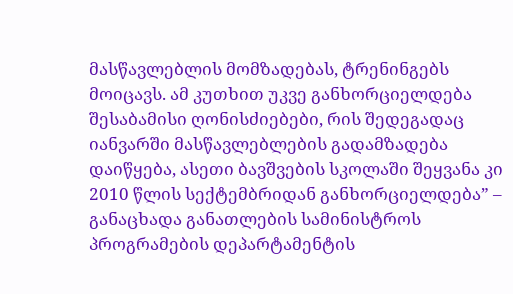მასწავლებლის მომზადებას, ტრენინგებს მოიცავს. ამ კუთხით უკვე განხორციელდება შესაბამისი ღონისძიებები, რის შედეგადაც იანვარში მასწავლებლების გადამზადება დაიწყება, ასეთი ბავშვების სკოლაში შეყვანა კი 2010 წლის სექტემბრიდან განხორციელდება” – განაცხადა განათლების სამინისტროს პროგრამების დეპარტამენტის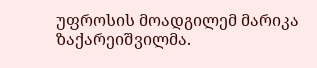უფროსის მოადგილემ მარიკა ზაქარეიშვილმა.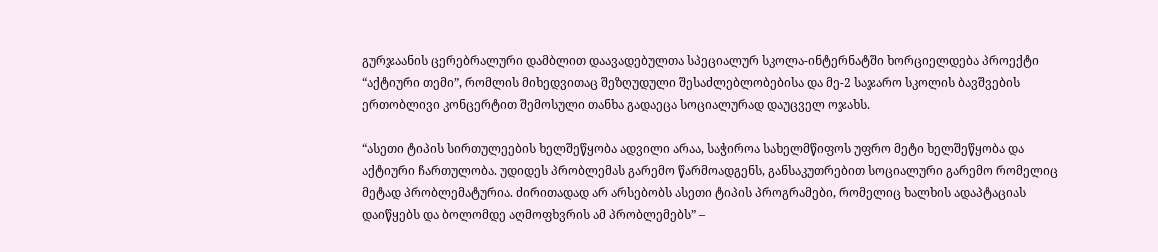გურჯაანის ცერებრალური დამბლით დაავადებულთა სპეციალურ სკოლა-ინტერნატში ხორციელდება პროექტი “აქტიური თემი”, რომლის მიხედვითაც შეზღუდული შესაძლებლობებისა და მე-2 საჯარო სკოლის ბავშვების ერთობლივი კონცერტით შემოსული თანხა გადაეცა სოციალურად დაუცველ ოჯახს.

“ასეთი ტიპის სირთულეების ხელშეწყობა ადვილი არაა, საჭიროა სახელმწიფოს უფრო მეტი ხელშეწყობა და აქტიური ჩართულობა. უდიდეს პრობლემას გარემო წარმოადგენს, განსაკუთრებით სოციალური გარემო რომელიც მეტად პრობლემატურია. ძირითადად არ არსებობს ასეთი ტიპის პროგრამები, რომელიც ხალხის ადაპტაციას დაიწყებს და ბოლომდე აღმოფხვრის ამ პრობლემებს” –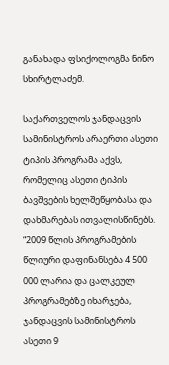განახადა ფსიქოლოგმა ნინო სხირტლაძემ.

საქართველოს ჯანდაცვის სამინისტროს არაერთი ასეთი ტიპის პროგრამა აქვს, რომელიც ასეთი ტიპის ბავშვების ხელშეწყობასა და დახმარებას ითვალისწინებს. “2009 წლის პროგრამების წლიური დაფინანსება 4 500 000 ლარია და ცალკეულ პროგრამებზე იხარჯება, ჯანდაცვის სამინისტროს ასეთი 9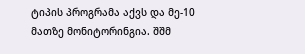ტიპის პროგრამა აქვს და მე-10 მათზე მონიტორინგია. შშმ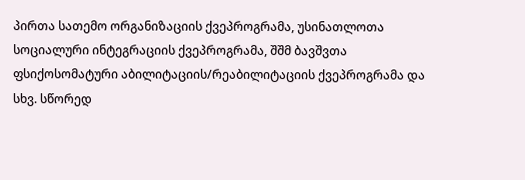პირთა სათემო ორგანიზაციის ქვეპროგრამა, უსინათლოთა სოციალური ინტეგრაციის ქვეპროგრამა, შშმ ბავშვთა ფსიქოსომატური აბილიტაციის/რეაბილიტაციის ქვეპროგრამა და სხვ. სწორედ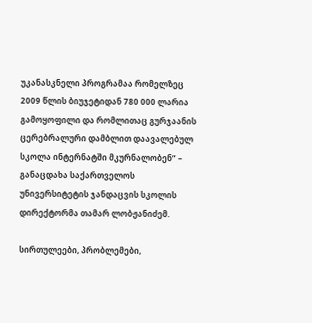უკანასკნელი პროგრამაა რომელზეც 2009 წლის ბიუჯეტიდან 780 000 ლარია გამოყოფილი და რომლითაც გურჯაანის ცერებრალური დამბლით დაავალებულ სკოლა ინტერნატში მკურნალობენ” – განაცდახა საქართველოს უნივერსიტეტის ჯანდაცვის სკოლის დირექტორმა თამარ ლობჟანიძემ.

სირთულეები, პრობლემები,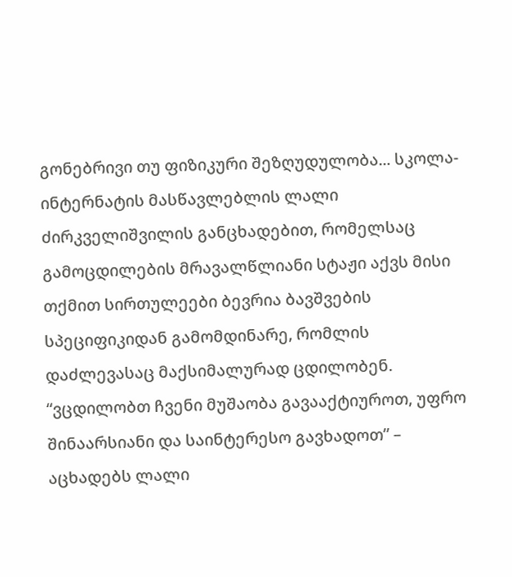გონებრივი თუ ფიზიკური შეზღუდულობა... სკოლა-ინტერნატის მასწავლებლის ლალი ძირკველიშვილის განცხადებით, რომელსაც გამოცდილების მრავალწლიანი სტაჟი აქვს მისი თქმით სირთულეები ბევრია ბავშვების სპეციფიკიდან გამომდინარე, რომლის დაძლევასაც მაქსიმალურად ცდილობენ. “ვცდილობთ ჩვენი მუშაობა გავააქტიუროთ, უფრო შინაარსიანი და საინტერესო გავხადოთ” – აცხადებს ლალი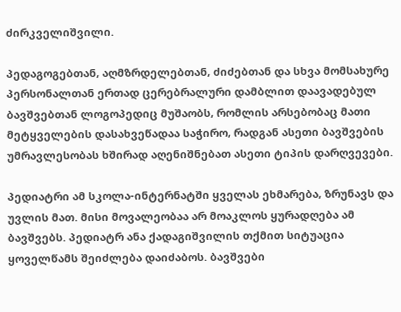ძირკველიშვილი.

პედაგოგებთან, აღმზრდელებთან, ძიძებთან და სხვა მომსახურე პერსონალთან ერთად ცერებრალური დამბლით დაავადებულ ბავშვებთან ლოგოპედიც მუშაობს, რომლის არსებობაც მათი მეტყველების დასახვეწადაა საჭირო, რადგან ასეთი ბავშვების უმრავლესობას ხშირად აღენიშნებათ ასეთი ტიპის დარღვევები.

პედიატრი ამ სკოლა-ინტერნატში ყველას ეხმარება, ზრუნავს და უვლის მათ. მისი მოვალეობაა არ მოაკლოს ყურადღება ამ ბავშვებს. პედიატრ ანა ქადაგიშვილის თქმით სიტუაცია ყოველწამს შეიძლება დაიძაბოს. ბავშვები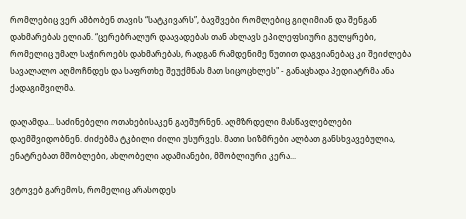რომლებიც ვერ ამბობენ თავის “სატკივარს”, ბავშვები რომლებიც გიღიმიან და შენგან დახმარებას ელიან. “ცერებრალურ დაავადებას თან ახლავს ეპილეფსიური გულყრები, რომელიც უმალ საჭიროებს დახმარებას, რადგან რამდენიმე წუთით დაგვიანებაც კი შეიძლება სავალალო აღმოჩნდეს და საფრთხე შეუქმნას მათ სიცოცხლეს" - განაცხადა პედიატრმა ანა ქადაგიშვილმა.

დაღამდა... საძინებელი ოთახებისაკენ გაეშურნენ. აღმზრდელი მასწავლებლები დაემშვიდობნენ. ძიძებმა ტკბილი ძილი უსურვეს. მათი სიზმრები ალბათ განსხვავებულია, ენატრებათ მშობლები, ახლობელი ადამიანები, მშობლიური კერა...

ვტოვებ გარემოს, რომელიც არასოდეს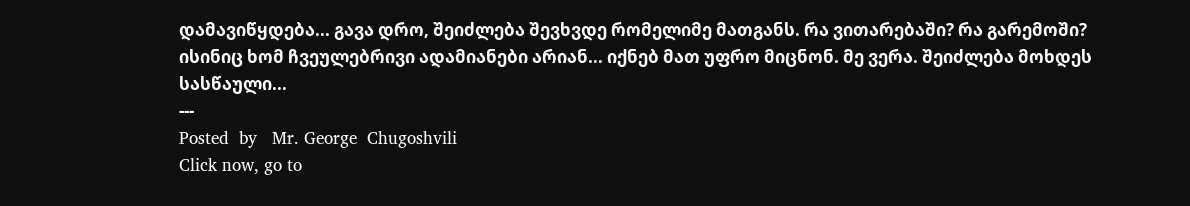დამავიწყდება... გავა დრო, შეიძლება შევხვდე რომელიმე მათგანს. რა ვითარებაში? რა გარემოში? ისინიც ხომ ჩვეულებრივი ადამიანები არიან... იქნებ მათ უფრო მიცნონ. მე ვერა. შეიძლება მოხდეს სასწაული...
---
Posted  by   Mr. George  Chugoshvili
Click now, go to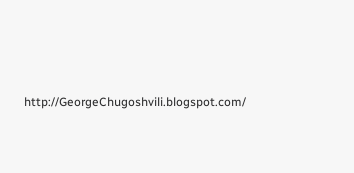http://GeorgeChugoshvili.blogspot.com/